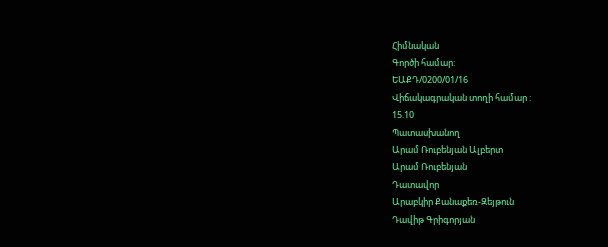Հիմնական
Գործի համար:
ԵԱՔԴ/0200/01/16
Վիճակագրական տողի համար :
15.10
Պատասխանող
Արամ Ռուբենյան Ալբերտ
Արամ Ռուբենյան
Դատավոր
Արաբկիր Քանաքեռ-Զեյթուն
Դավիթ Գրիգորյան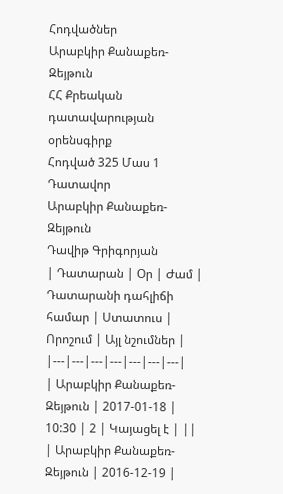Հոդվածներ
Արաբկիր Քանաքեռ-Զեյթուն
ՀՀ Քրեական դատավարության օրենսգիրք
Հոդված 325 Մաս 1
Դատավոր
Արաբկիր Քանաքեռ-Զեյթուն
Դավիթ Գրիգորյան
| Դատարան | Օր | Ժամ | Դատարանի դահլիճի համար | Ստատուս | Որոշում | Այլ նշումներ |
|---|---|---|---|---|---|---|
| Արաբկիր Քանաքեռ-Զեյթուն | 2017-01-18 | 10:30 | 2 | Կայացել է | ||
| Արաբկիր Քանաքեռ-Զեյթուն | 2016-12-19 |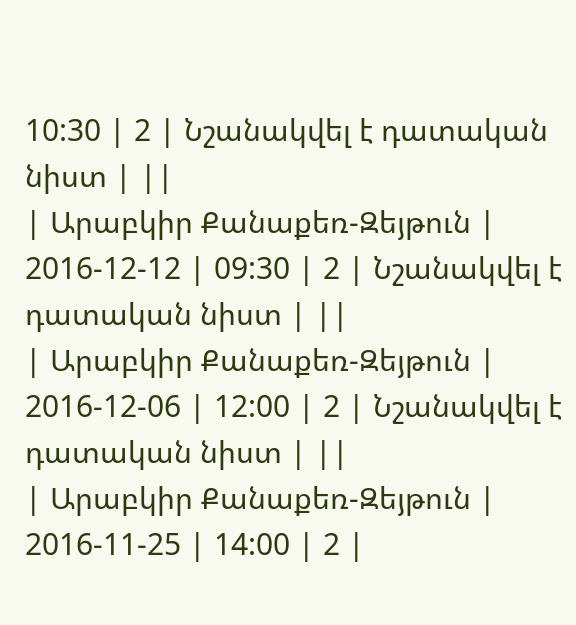10:30 | 2 | Նշանակվել է դատական նիստ | ||
| Արաբկիր Քանաքեռ-Զեյթուն | 2016-12-12 | 09:30 | 2 | Նշանակվել է դատական նիստ | ||
| Արաբկիր Քանաքեռ-Զեյթուն | 2016-12-06 | 12:00 | 2 | Նշանակվել է դատական նիստ | ||
| Արաբկիր Քանաքեռ-Զեյթուն | 2016-11-25 | 14:00 | 2 |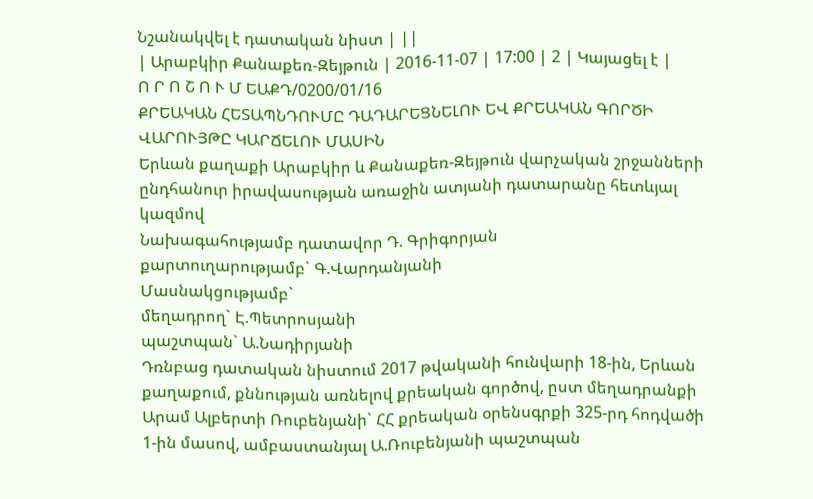Նշանակվել է դատական նիստ | ||
| Արաբկիր Քանաքեռ-Զեյթուն | 2016-11-07 | 17:00 | 2 | Կայացել է |
Ո Ր Ո Շ Ո Ւ Մ ԵԱՔԴ/0200/01/16
ՔՐԵԱԿԱՆ ՀԵՏԱՊՆԴՈՒՄԸ ԴԱԴԱՐԵՑՆԵԼՈՒ ԵՎ ՔՐԵԱԿԱՆ ԳՈՐԾԻ
ՎԱՐՈՒՅԹԸ ԿԱՐՃԵԼՈՒ ՄԱՍԻՆ
Երևան քաղաքի Արաբկիր և Քանաքեռ-Զեյթուն վարչական շրջանների ընդհանուր իրավասության առաջին ատյանի դատարանը հետևյալ կազմով
Նախագահությամբ դատավոր Դ. Գրիգորյան
քարտուղարությամբ` Գ.Վարդանյանի
Մասնակցությամբ`
մեղադրող` Է.Պետրոսյանի
պաշտպան` Ա.Նադիրյանի
Դռնբաց դատական նիստում 2017 թվականի հունվարի 18-ին, Երևան քաղաքում, քննության առնելով քրեական գործով, ըստ մեղադրանքի Արամ Ալբերտի Ռուբենյանի` ՀՀ քրեական օրենսգրքի 325-րդ հոդվածի 1-ին մասով, ամբաստանյալ Ա.Ռուբենյանի պաշտպան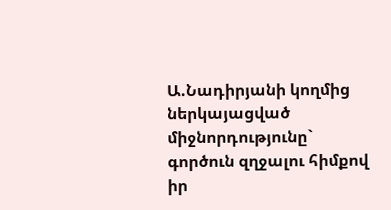Ա.Նադիրյանի կողմից ներկայացված միջնորդությունը` գործուն զղջալու հիմքով իր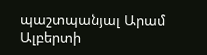պաշտպանյալ Արամ Ալբերտի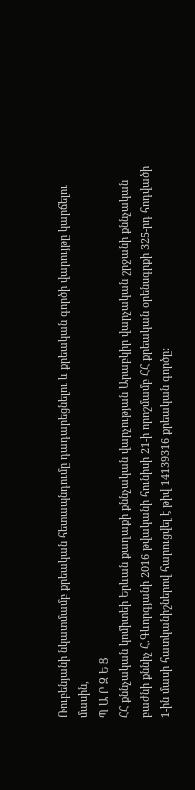Ռուբենյանի նկատմամբ քրեական հետապնդումը դադարեցնելու և քրեական գործի վարույթը կարճելու մասին,
Պ Ա Ր Զ Ե Ց
ՀՀ քննչական կոմիտեի Երևան քաղաքի քննչական վարչության Արաբկիր վարչական շրջանի քննչական բաժնի քննիչ Հ.Գևորգյանի 2016 թվականի հունիսի 21-ի որոշմամբ ՀՀ քրեական օրենսգրքի 325-րդ հոդվածի 1-ին մասի հատկանիշներով հարուցվել է թիվ 14139316 քրեական գործը: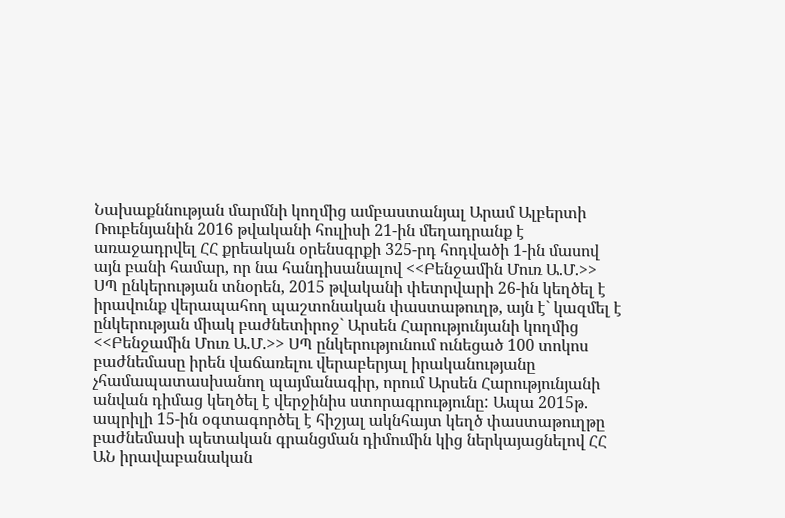Նախաքննության մարմնի կողմից ամբաստանյալ Արամ Ալբերտի Ռուբենյանին 2016 թվականի հուլիսի 21-ին մեղադրանք է առաջադրվել ՀՀ քրեական օրենսգրքի 325-րդ հոդվածի 1-ին մասով այն բանի համար, որ նա հանդիսանալով <<Բենջամին Մուռ Ա.Մ.>> ՍՊ ընկերության տնօրեն, 2015 թվականի փետրվարի 26-ին կեղծել է իրավունք վերապահող պաշտոնական փաստաթուղթ, այն է` կազմել է ընկերության միակ բաժնետիրոջ` Արսեն Հարությունյանի կողմից <<Բենջամին Մուռ Ա.Մ.>> ՍՊ ընկերությունում ունեցած 100 տոկոս բաժնեմասը իրեն վաճառելու վերաբերյալ իրականությանը չհամապատասխանող պայմանագիր, որում Արսեն Հարությունյանի անվան դիմաց կեղծել է վերջինիս ստորագրությունը: Ապա 2015թ. ապրիլի 15-ին օգտագործել է հիշյալ ակնհայտ կեղծ փաստաթուղթը բաժնեմասի պետական գրանցման դիմումին կից ներկայացնելով ՀՀ ԱՆ իրավաբանական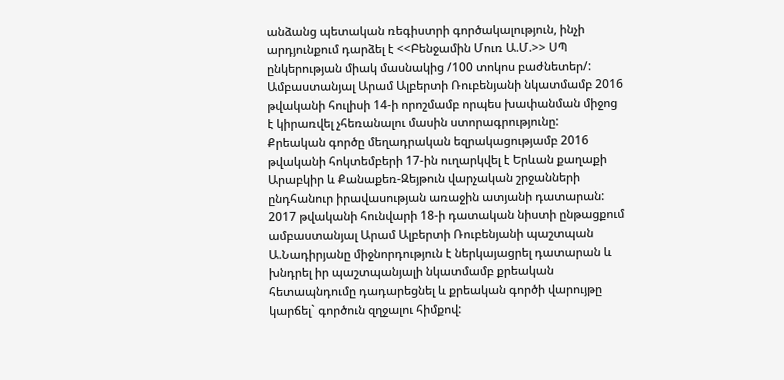անձանց պետական ռեգիստրի գործակալություն, ինչի արդյունքում դարձել է <<Բենջամին Մուռ Ա.Մ.>> ՍՊ ընկերության միակ մասնակից /100 տոկոս բաժնետեր/:
Ամբաստանյալ Արամ Ալբերտի Ռուբենյանի նկատմամբ 2016 թվականի հուլիսի 14-ի որոշմամբ որպես խափանման միջոց է կիրառվել չհեռանալու մասին ստորագրությունը:
Քրեական գործը մեղադրական եզրակացությամբ 2016 թվականի հոկտեմբերի 17-ին ուղարկվել է Երևան քաղաքի Արաբկիր և Քանաքեռ-Զեյթուն վարչական շրջանների ընդհանուր իրավասության առաջին ատյանի դատարան:
2017 թվականի հունվարի 18-ի դատական նիստի ընթացքում ամբաստանյալ Արամ Ալբերտի Ռուբենյանի պաշտպան Ա.Նադիրյանը միջնորդություն է ներկայացրել դատարան և խնդրել իր պաշտպանյալի նկատմամբ քրեական հետապնդումը դադարեցնել և քրեական գործի վարույթը կարճել` գործուն զղջալու հիմքով: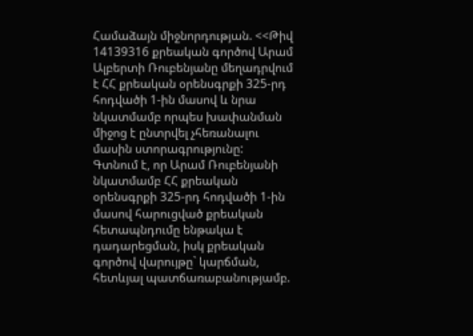Համաձայն միջնորդության. <<Թիվ 14139316 քրեական գործով Արամ Ալբերտի Ռուբենյանը մեղադրվում է ՀՀ քրեական օրենսգրքի 325-րդ հոդվածի 1-ին մասով և նրա նկատմամբ որպես խափանման միջոց է ընտրվել չհեռանալու մասին ստորագրությունը:
Գտնում է, որ Արամ Ռուբենյանի նկատմամբ ՀՀ քրեական օրենսգրքի 325-րդ հոդվածի 1-ին մասով հարուցված քրեական հետապնդումը ենթակա է դադարեցման, իսկ քրեական գործով վարույթը` կարճման, հետևյալ պատճառաբանությամբ.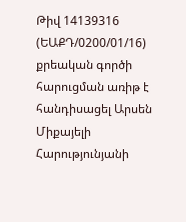Թիվ 14139316 (ԵԱՔԴ/0200/01/16) քրեական գործի հարուցման առիթ է հանդիսացել Արսեն Միքայելի Հարությունյանի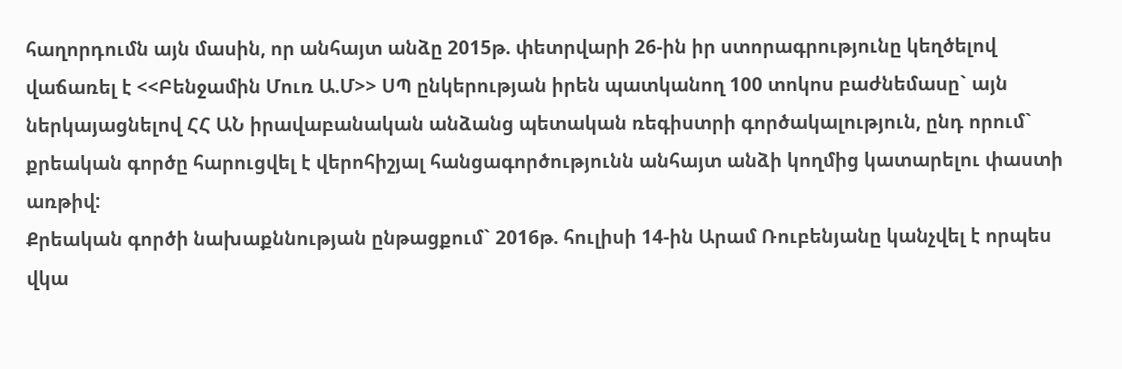հաղորդումն այն մասին, որ անհայտ անձը 2015թ. փետրվարի 26-ին իր ստորագրությունը կեղծելով վաճառել է <<Բենջամին Մուռ Ա.Մ>> ՍՊ ընկերության իրեն պատկանող 100 տոկոս բաժնեմասը` այն ներկայացնելով ՀՀ ԱՆ իրավաբանական անձանց պետական ռեգիստրի գործակալություն, ընդ որում` քրեական գործը հարուցվել է վերոհիշյալ հանցագործությունն անհայտ անձի կողմից կատարելու փաստի առթիվ:
Քրեական գործի նախաքննության ընթացքում` 2016թ. հուլիսի 14-ին Արամ Ռուբենյանը կանչվել է որպես վկա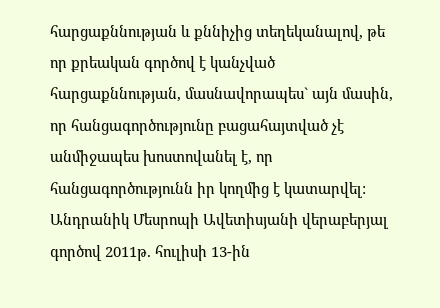հարցաքննության և քննիչից տեղեկանալով, թե որ քրեական գործով է կանչված հարցաքննության, մասնավորապես` այն մասին, որ հանցագործությունը բացահայտված չէ անմիջապես խոստովանել է, որ հանցագործությունն իր կողմից է կատարվել:
Անդրանիկ Մեսրոպի Ավետիսյանի վերաբերյալ գործով 2011թ. հուլիսի 13-ին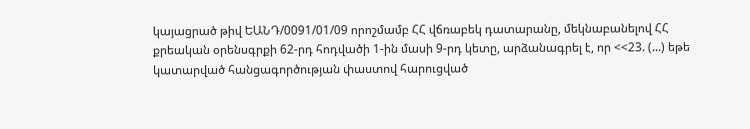կայացրած թիվ ԵԱՆԴ/0091/01/09 որոշմամբ ՀՀ վճռաբեկ դատարանը, մեկնաբանելով ՀՀ քրեական օրենսգրքի 62-րդ հոդվածի 1-ին մասի 9-րդ կետը, արձանագրել է, որ <<23. (...) եթե կատարված հանցագործության փաստով հարուցված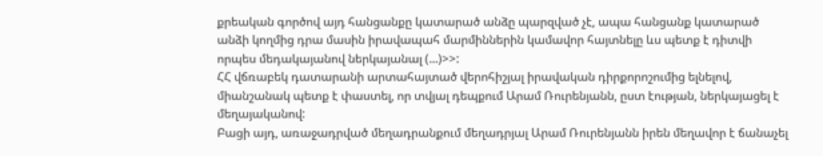քրեական գործով այդ հանցանքը կատարած անձը պարզված չէ, ապա հանցանք կատարած անձի կողմից դրա մասին իրավապահ մարմիններին կամավոր հայտնելը ևս պետք է դիտվի որպես մեդակայանով ներկայանալ (...)>>:
ՀՀ վճռաբեկ դատարանի արտահայտած վերոհիշյալ իրավական դիրքորոշումից ելնելով, միանշանակ պետք է փաստել, որ տվյալ դեպքում Արամ Ռուրենյանն, ըստ էության, ներկայացել է մեղայականով:
Բացի այդ, առաջադրված մեղադրանքում մեղադրյալ Արամ Ռուրենյանն իրեն մեղավոր է ճանաչել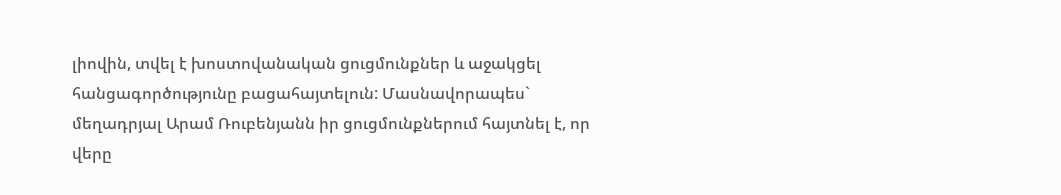լիովին, տվել է խոստովանական ցուցմունքներ և աջակցել հանցագործությունը բացահայտելուն: Մասնավորապես` մեղադրյալ Արամ Ռուբենյանն իր ցուցմունքներում հայտնել է, որ վերը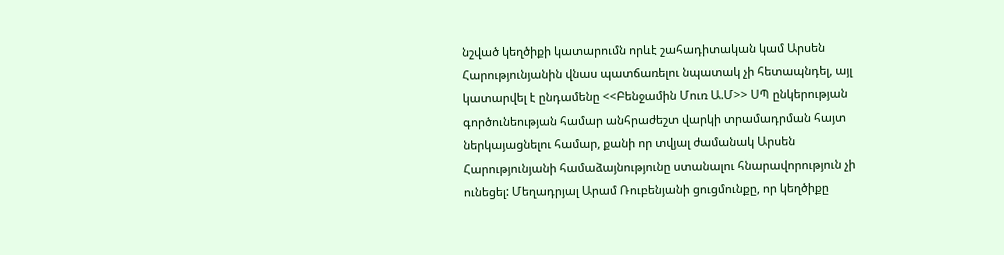նշված կեղծիքի կատարումն որևէ շահադիտական կամ Արսեն Հարությունյանին վնաս պատճառելու նպատակ չի հետապնդել, այլ կատարվել է ընդամենը <<Բենջամին Մուռ Ա.Մ>> ՍՊ ընկերության գործունեության համար անհրաժեշտ վարկի տրամադրման հայտ ներկայացնելու համար, քանի որ տվյալ ժամանակ Արսեն Հարությունյանի համաձայնությունը ստանալու հնարավորություն չի ունեցել: Մեղադրյալ Արամ Ռուբենյանի ցուցմունքը, որ կեղծիքը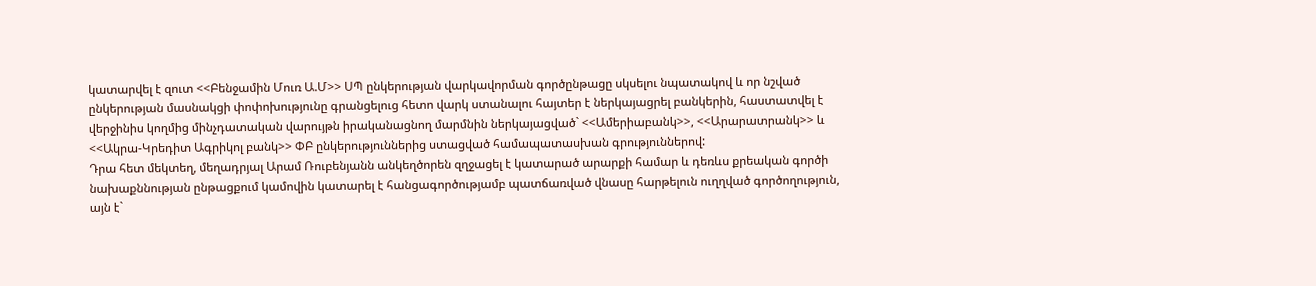կատարվել է զուտ <<Բենջամին Մուռ Ա.Մ>> ՍՊ ընկերության վարկավորման գործընթացը սկսելու նպատակով և որ նշված ընկերության մասնակցի փոփոխությունը գրանցելուց հետո վարկ ստանալու հայտեր է ներկայացրել բանկերին, հաստատվել է վերջինիս կողմից մինչդատական վարույթն իրականացնող մարմնին ներկայացված` <<Ամերիաբանկ>>, <<Արարատրանկ>> և <<Ակրա-Կրեդիտ Ագրիկոլ բանկ>> ՓԲ ընկերություններից ստացված համապատասխան գրություններով:
Դրա հետ մեկտեղ, մեղադրյալ Արամ Ռուբենյանն անկեղծորեն զղջացել է կատարած արարքի համար և դեռևս քրեական գործի նախաքննության ընթացքում կամովին կատարել է հանցագործությամբ պատճառված վնասը հարթելուն ուղղված գործողություն, այն է`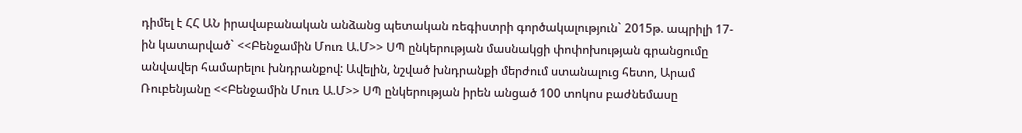դիմել է ՀՀ ԱՆ իրավաբանական անձանց պետական ռեգիստրի գործակալություն` 2015թ. ապրիլի 17-ին կատարված` <<Բենջամին Մուռ Ա.Մ>> ՍՊ ընկերության մասնակցի փոփոխության գրանցումը անվավեր համարելու խնդրանքով: Ավելին, նշված խնդրանքի մերժում ստանալուց հետո, Արամ Ռուբենյանը <<Բենջամին Մուռ Ա.Մ>> ՍՊ ընկերության իրեն անցած 100 տոկոս բաժնեմասը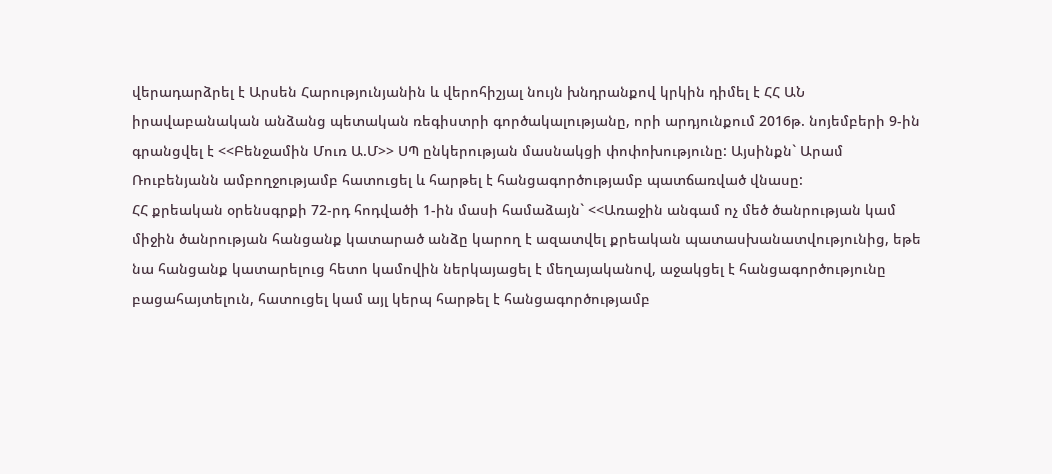վերադարձրել է Արսեն Հարությունյանին և վերոհիշյալ նույն խնդրանքով կրկին դիմել է ՀՀ ԱՆ իրավաբանական անձանց պետական ռեգիստրի գործակալությանը, որի արդյունքում 2016թ. նոյեմբերի 9-ին գրանցվել է <<Բենջամին Մուռ Ա.Մ>> ՍՊ ընկերության մասնակցի փոփոխությունը: Այսինքն` Արամ Ռուբենյանն ամբողջությամբ հատուցել և հարթել է հանցագործությամբ պատճառված վնասը:
ՀՀ քրեական օրենսգրքի 72-րդ հոդվածի 1-ին մասի համաձայն` <<Առաջին անգամ ոչ մեծ ծանրության կամ միջին ծանրության հանցանք կատարած անձը կարող է ազատվել քրեական պատասխանատվությունից, եթե նա հանցանք կատարելուց հետո կամովին ներկայացել է մեղայականով, աջակցել է հանցագործությունը բացահայտելուն, հատուցել կամ այլ կերպ հարթել է հանցագործությամբ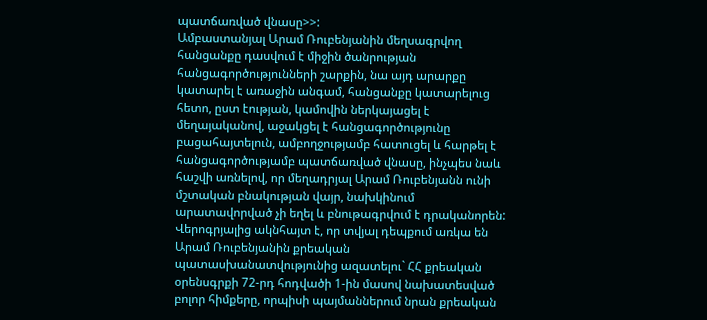պատճառված վնասը>>:
Ամբաստանյալ Արամ Ռուբենյանին մեղսագրվող հանցանքը դասվում է միջին ծանրության հանցագործությունների շարքին, նա այդ արարքը կատարել է առաջին անգամ, հանցանքը կատարելուց հետո, ըստ էության, կամովին ներկայացել է մեղայականով, աջակցել է հանցագործությունը բացահայտելուն, ամբողջությամբ հատուցել և հարթել է հանցագործությամբ պատճառված վնասը, ինչպես նաև հաշվի առնելով, որ մեղադրյալ Արամ Ռուբենյանն ունի մշտական բնակության վայր, նախկինում արատավորված չի եղել և բնութագրվում է դրականորեն: Վերոգրյալից ակնհայտ է, որ տվյալ դեպքում առկա են Արամ Ռուբենյանին քրեական պատասխանատվությունից ազատելու` ՀՀ քրեական օրենսգրքի 72-րդ հոդվածի 1-ին մասով նախատեսված բոլոր հիմքերը, որպիսի պայմաններում նրան քրեական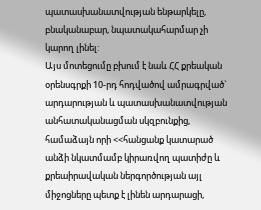պատասխանատվության ենթարկելը, բնականաբար, նպատակահարմար չի կարող լինել:
Այս մոտեցումը բխում է նաև ՀՀ քրեական օրենսգրքի 10-րդ հոդվածով ամրագրված` արդարության և պատասխանատվության անհատականացման սկզբունքից, համաձայն որի <<հանցանք կատարած անձի նկատմամբ կիրառվող պատիժը և քրեաիրավական ներգործության այլ միջոցները պետք է լինեն արդարացի,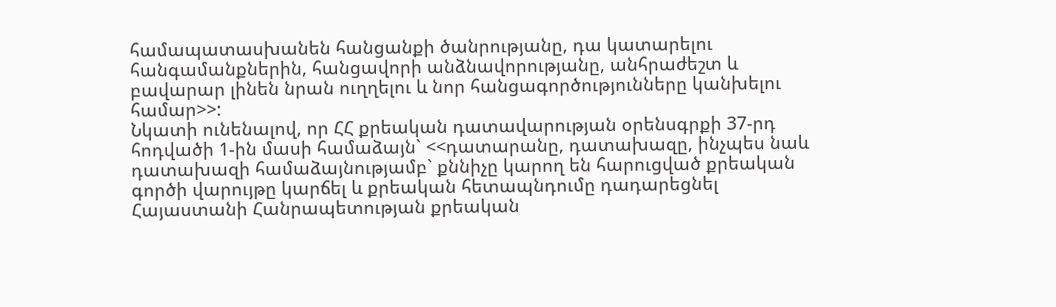համապատասխանեն հանցանքի ծանրությանը, դա կատարելու հանգամանքներին, հանցավորի անձնավորությանը, անհրաժեշտ և բավարար լինեն նրան ուղղելու և նոր հանցագործությունները կանխելու համար>>:
Նկատի ունենալով, որ ՀՀ քրեական դատավարության օրենսգրքի 37-րդ հոդվածի 1-ին մասի համաձայն` <<դատարանը, դատախազը, ինչպես նաև դատախազի համաձայնությամբ` քննիչը կարող են հարուցված քրեական գործի վարույթը կարճել և քրեական հետապնդումը դադարեցնել Հայաստանի Հանրապետության քրեական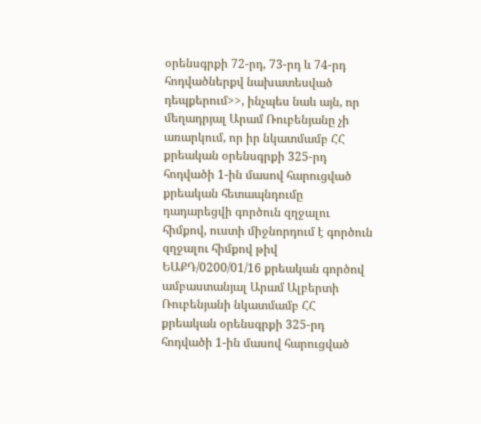օրենսգրքի 72-րդ, 73-րդ և 74-րդ հոդվածներքվ նախատեսված դեպքերում>>, ինչպես նաև այն, որ մեղադրյալ Արամ Ռուբենյանը չի առարկում, որ իր նկատմամբ ՀՀ քրեական օրենսգրքի 325-րդ հոդվածի 1-ին մասով հարուցված քրեական հետապնդումը դադարեցվի գործուն զղջալու հիմքով, ուստի միջնորդում է գործուն զղջալու հիմքով թիվ ԵԱՔԴ/0200/01/16 քրեական գործով ամբաստանյալ Արամ Ալբերտի Ռուբենյանի նկատմամբ ՀՀ քրեական օրենսգրքի 325-րդ հոդվածի 1-ին մասով հարուցված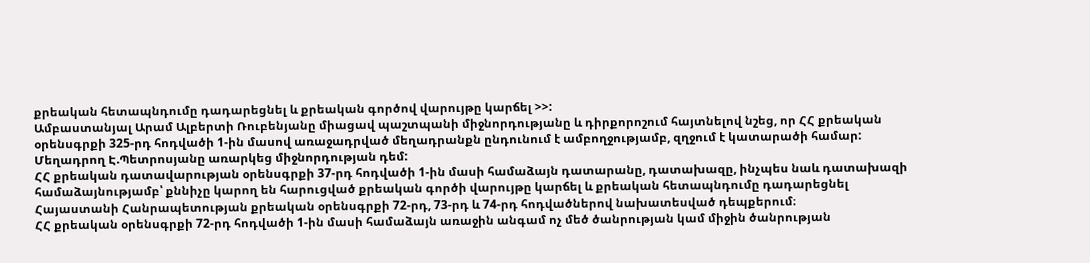քրեական հետապնդումը դադարեցնել և քրեական գործով վարույթը կարճել >>:
Ամբաստանյալ Արամ Ալբերտի Ռուբենյանը միացավ պաշտպանի միջնորդությանը և դիրքորոշում հայտնելով նշեց, որ ՀՀ քրեական օրենսգրքի 325-րդ հոդվածի 1-ին մասով առաջադրված մեղադրանքն ընդունում է ամբողջությամբ, զղջում է կատարածի համար:
Մեղադրող Է.Պետրոսյանը առարկեց միջնորդության դեմ:
ՀՀ քրեական դատավարության օրենսգրքի 37-րդ հոդվածի 1-ին մասի համաձայն դատարանը, դատախազը, ինչպես նաև դատախազի համաձայնությամբ՝ քննիչը կարող են հարուցված քրեական գործի վարույթը կարճել և քրեական հետապնդումը դադարեցնել Հայաստանի Հանրապետության քրեական օրենսգրքի 72-րդ, 73-րդ և 74-րդ հոդվածներով նախատեսված դեպքերում։
ՀՀ քրեական օրենսգրքի 72-րդ հոդվածի 1-ին մասի համաձայն առաջին անգամ ոչ մեծ ծանրության կամ միջին ծանրության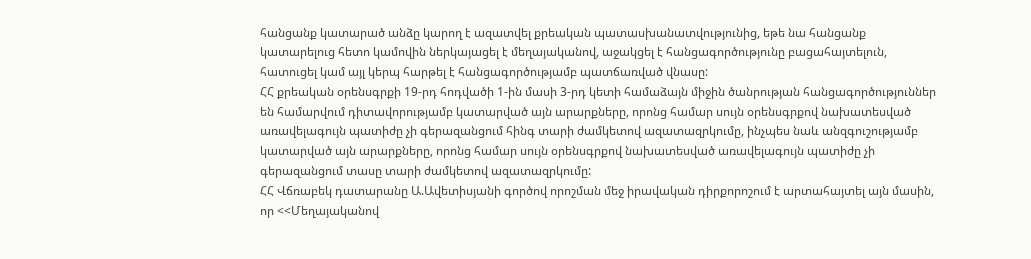հանցանք կատարած անձը կարող է ազատվել քրեական պատասխանատվությունից, եթե նա հանցանք կատարելուց հետո կամովին ներկայացել է մեղայականով, աջակցել է հանցագործությունը բացահայտելուն, հատուցել կամ այլ կերպ հարթել է հանցագործությամբ պատճառված վնասը:
ՀՀ քրեական օրենսգրքի 19-րդ հոդվածի 1-ին մասի 3-րդ կետի համաձայն միջին ծանրության հանցագործություններ են համարվում դիտավորությամբ կատարված այն արարքները, որոնց համար սույն օրենսգրքով նախատեսված առավելագույն պատիժը չի գերազանցում հինգ տարի ժամկետով ազատազրկումը, ինչպես նաև անզգուշությամբ կատարված այն արարքները, որոնց համար սույն օրենսգրքով նախատեսված առավելագույն պատիժը չի գերազանցում տասը տարի ժամկետով ազատազրկումը:
ՀՀ Վճռաբեկ դատարանը Ա.Ավետիսյանի գործով որոշման մեջ իրավական դիրքորոշում է արտահայտել այն մասին, որ <<Մեղայականով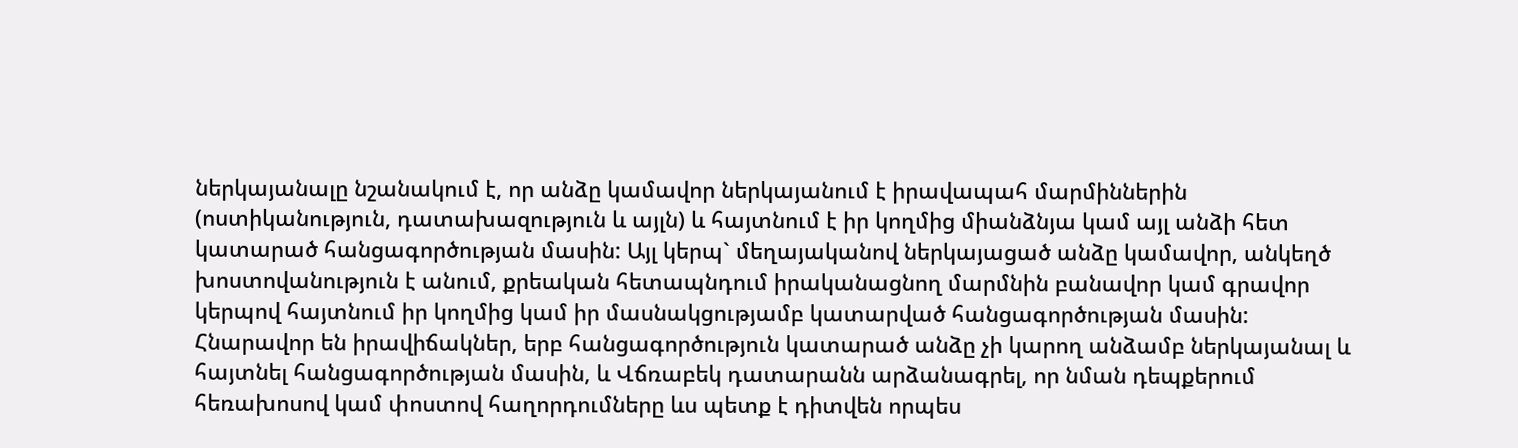ներկայանալը նշանակում է, որ անձը կամավոր ներկայանում է իրավապահ մարմիններին (ոստիկանություն, դատախազություն և այլն) և հայտնում է իր կողմից միանձնյա կամ այլ անձի հետ կատարած հանցագործության մասին: Այլ կերպ` մեղայականով ներկայացած անձը կամավոր, անկեղծ խոստովանություն է անում, քրեական հետապնդում իրականացնող մարմնին բանավոր կամ գրավոր կերպով հայտնում իր կողմից կամ իր մասնակցությամբ կատարված հանցագործության մասին: Հնարավոր են իրավիճակներ, երբ հանցագործություն կատարած անձը չի կարող անձամբ ներկայանալ և հայտնել հանցագործության մասին, և Վճռաբեկ դատարանն արձանագրել, որ նման դեպքերում հեռախոսով կամ փոստով հաղորդումները ևս պետք է դիտվեն որպես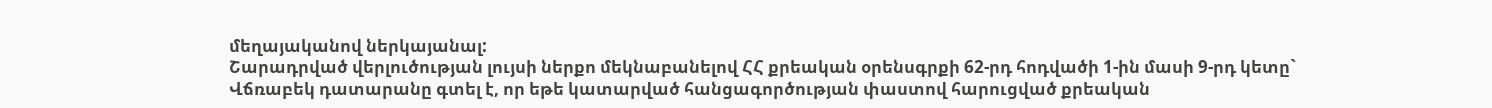մեղայականով ներկայանալ:
Շարադրված վերլուծության լույսի ներքո մեկնաբանելով ՀՀ քրեական օրենսգրքի 62-րդ հոդվածի 1-ին մասի 9-րդ կետը` Վճռաբեկ դատարանը գտել է, որ եթե կատարված հանցագործության փաստով հարուցված քրեական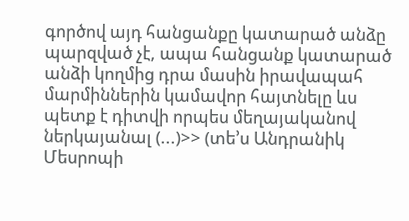գործով այդ հանցանքը կատարած անձը պարզված չէ, ապա հանցանք կատարած անձի կողմից դրա մասին իրավապահ մարմիններին կամավոր հայտնելը ևս պետք է դիտվի որպես մեղայականով ներկայանալ (...)>> (տե՚ս Անդրանիկ Մեսրոպի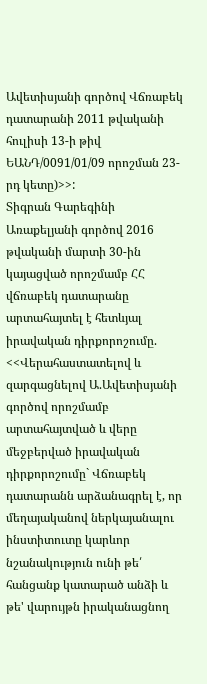Ավետիսյանի գործով Վճռաբեկ դատարանի 2011 թվականի հուլիսի 13-ի թիվ ԵԱՆԴ/0091/01/09 որոշման 23-րդ կետը)>>:
Տիգրան Գարեգինի Առաքելյանի գործով 2016 թվականի մարտի 30-ին կայացված որոշմամբ ՀՀ վճռաբեկ դատարանը արտահայտել է հետևյալ իրավական դիրքորոշումը. <<Վերահաստատելով և զարգացնելով Ա.Ավետիսյանի գործով որոշմամբ արտահայտված և վերը մեջբերված իրավական դիրքորոշումը` Վճռաբեկ դատարանն արձանագրել է, որ մեղայականով ներկայանալու ինստիտուտը կարևոր նշանակություն ունի թե՛ հանցանք կատարած անձի և թե' վարույթն իրականացնող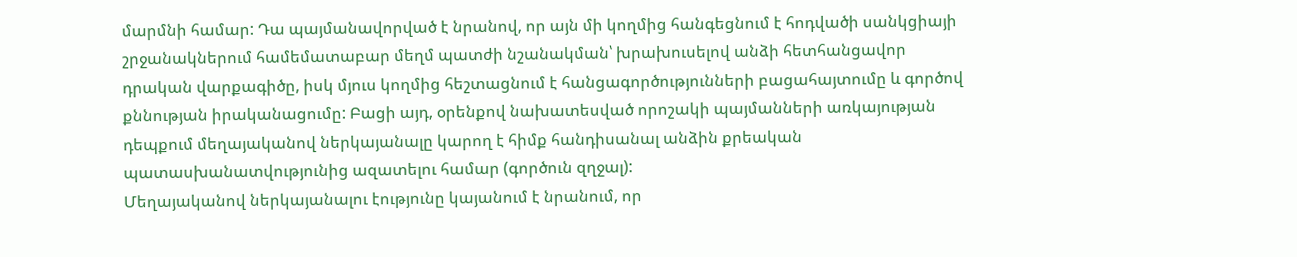մարմնի համար: Դա պայմանավորված է նրանով, որ այն մի կողմից հանգեցնում է հոդվածի սանկցիայի շրջանակներում համեմատաբար մեղմ պատժի նշանակման՝ խրախուսելով անձի հետհանցավոր դրական վարքագիծը, իսկ մյուս կողմից հեշտացնում է հանցագործությունների բացահայտումը և գործով քննության իրականացումը: Բացի այդ, օրենքով նախատեսված որոշակի պայմանների առկայության դեպքում մեղայականով ներկայանալը կարող է հիմք հանդիսանալ անձին քրեական պատասխանատվությունից ազատելու համար (գործուն զղջալ):
Մեղայականով ներկայանալու էությունը կայանում է նրանում, որ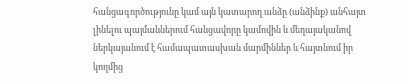հանցագործությունը կամ այն կատարող անձը (անձինք) անհայտ լինելու պայմաններում հանցավորը կամովին և մեղայականով ներկայանում է համապատասխան մարմիններ և հայտնում իր կողմից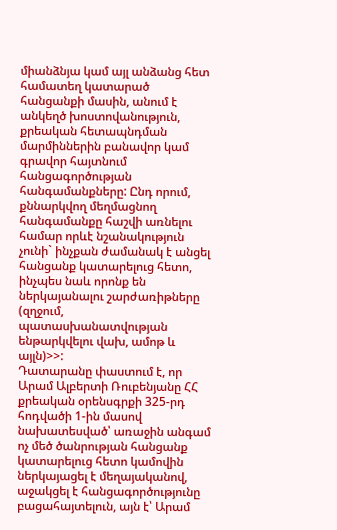միանձնյա կամ այլ անձանց հետ համատեղ կատարած հանցանքի մասին, անում է անկեղծ խոստովանություն, քրեական հետապնդման մարմիններին բանավոր կամ գրավոր հայտնում հանցագործության հանգամանքները: Ընդ որում, քննարկվող մեղմացնող հանգամանքը հաշվի առնելու համար որևէ նշանակություն չունի` ինչքան ժամանակ է անցել հանցանք կատարելուց հետո, ինչպես նաև որոնք են ներկայանալու շարժառիթները (զղջում, պատասխանատվության ենթարկվելու վախ, ամոթ և այլն)>>:
Դատարանը փաստում է, որ Արամ Ալբերտի Ռուբենյանը ՀՀ քրեական օրենսգրքի 325-րդ հոդվածի 1-ին մասով նախատեսված՝ առաջին անգամ ոչ մեծ ծանրության հանցանք կատարելուց հետո կամովին ներկայացել է մեղայականով, աջակցել է հանցագործությունը բացահայտելուն, այն է՝ Արամ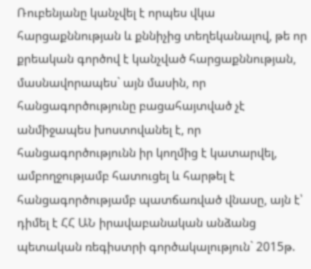Ռուբենյանը կանչվել է որպես վկա հարցաքննության և քննիչից տեղեկանալով, թե որ քրեական գործով է կանչված հարցաքննության, մասնավորապես` այն մասին, որ հանցագործությունը բացահայտված չէ անմիջապես խոստովանել է, որ հանցագործությունն իր կողմից է կատարվել, ամբողջությամբ հատուցել և հարթել է հանցագործությամբ պատճառված վնասը, այն է՝ դիմել է ՀՀ ԱՆ իրավաբանական անձանց պետական ռեգիստրի գործակալություն` 2015թ.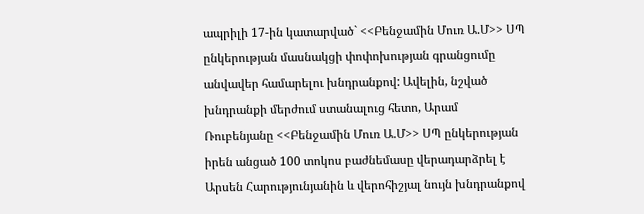ապրիլի 17-ին կատարված` <<Բենջամին Մուռ Ա.Մ>> ՍՊ ընկերության մասնակցի փոփոխության գրանցումը անվավեր համարելու խնդրանքով: Ավելին, նշված խնդրանքի մերժում ստանալուց հետո, Արամ Ռուբենյանը <<Բենջամին Մուռ Ա.Մ>> ՍՊ ընկերության իրեն անցած 100 տոկոս բաժնեմասը վերադարձրել է Արսեն Հարությունյանին և վերոհիշյալ նույն խնդրանքով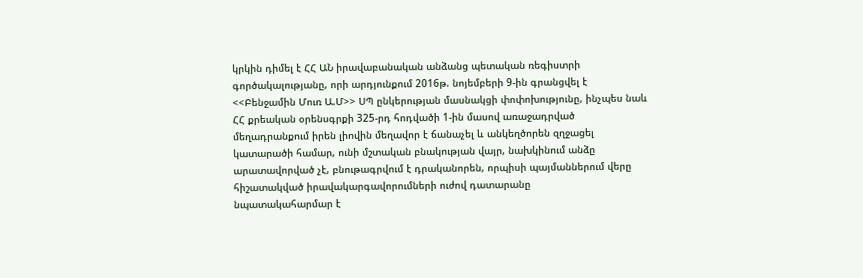կրկին դիմել է ՀՀ ԱՆ իրավաբանական անձանց պետական ռեգիստրի գործակալությանը, որի արդյունքում 2016թ. նոյեմբերի 9-ին գրանցվել է <<Բենջամին Մուռ Ա.Մ>> ՍՊ ընկերության մասնակցի փոփոխությունը, ինչպես նաև ՀՀ քրեական օրենսգրքի 325-րդ հոդվածի 1-ին մասով առաջադրված մեղադրանքում իրեն լիովին մեղավոր է ճանաչել և անկեղծորեն զղջացել կատարածի համար, ունի մշտական բնակության վայր, նախկինում անձը արատավորված չէ, բնութագրվում է դրականորեն, որպիսի պայմաններում վերը հիշատակված իրավակարգավորումների ուժով դատարանը
նպատակահարմար է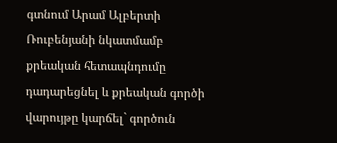գտնում Արամ Ալբերտի Ռուբենյանի նկատմամբ քրեական հետապնդումը դադարեցնել և քրեական գործի վարույթը կարճել` գործուն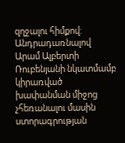զղջալու հիմքով:
Անդրադառնալով Արամ Ալբերտի Ռուբենյանի նկատմամբ կիրառված խափանման միջոց չհեռանալու մասին ստորագրության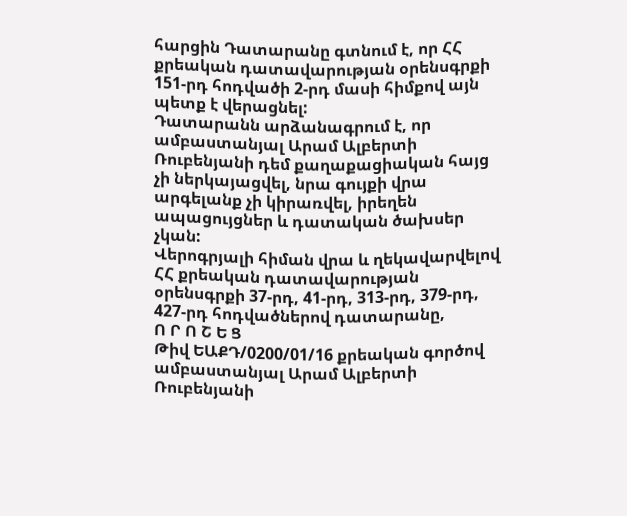հարցին Դատարանը գտնում է, որ ՀՀ քրեական դատավարության օրենսգրքի 151-րդ հոդվածի 2-րդ մասի հիմքով այն պետք է վերացնել:
Դատարանն արձանագրում է, որ ամբաստանյալ Արամ Ալբերտի Ռուբենյանի դեմ քաղաքացիական հայց չի ներկայացվել, նրա գույքի վրա արգելանք չի կիրառվել, իրեղեն ապացույցներ և դատական ծախսեր չկան:
Վերոգրյալի հիման վրա և ղեկավարվելով ՀՀ քրեական դատավարության օրենսգրքի 37-րդ, 41-րդ, 313-րդ, 379-րդ, 427-րդ հոդվածներով դատարանը,
Ո Ր Ո Շ Ե Ց
Թիվ ԵԱՔԴ/0200/01/16 քրեական գործով ամբաստանյալ Արամ Ալբերտի Ռուբենյանի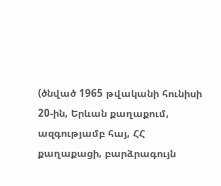(ծնված 1965 թվականի հունիսի 20-ին, Երևան քաղաքում, ազգությամբ հայ, ՀՀ քաղաքացի, բարձրագույն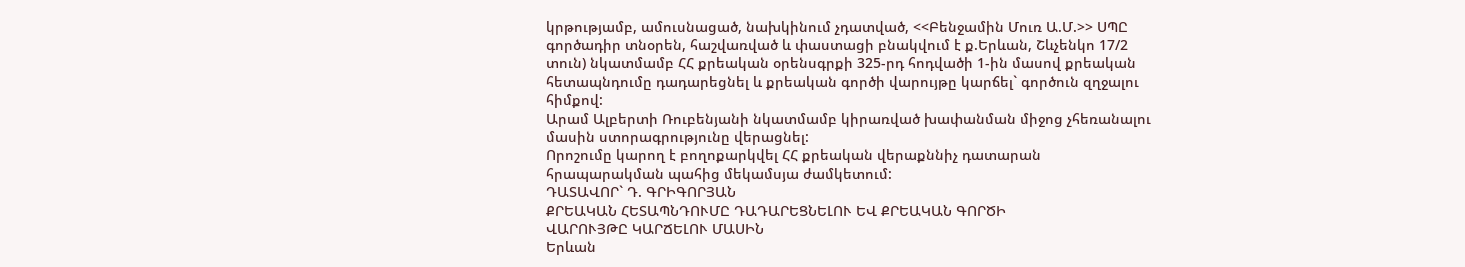կրթությամբ, ամուսնացած, նախկինում չդատված, <<Բենջամին Մուռ Ա.Մ.>> ՍՊԸ գործադիր տնօրեն, հաշվառված և փաստացի բնակվում է ք.Երևան, Շևչենկո 17/2 տուն) նկատմամբ ՀՀ քրեական օրենսգրքի 325-րդ հոդվածի 1-ին մասով քրեական հետապնդումը դադարեցնել և քրեական գործի վարույթը կարճել` գործուն զղջալու հիմքով:
Արամ Ալբերտի Ռուբենյանի նկատմամբ կիրառված խափանման միջոց չհեռանալու մասին ստորագրությունը վերացնել:
Որոշումը կարող է բողոքարկվել ՀՀ քրեական վերաքննիչ դատարան հրապարակման պահից մեկամսյա ժամկետում:
ԴԱՏԱՎՈՐ` Դ. ԳՐԻԳՈՐՅԱՆ
ՔՐԵԱԿԱՆ ՀԵՏԱՊՆԴՈՒՄԸ ԴԱԴԱՐԵՑՆԵԼՈՒ ԵՎ ՔՐԵԱԿԱՆ ԳՈՐԾԻ
ՎԱՐՈՒՅԹԸ ԿԱՐՃԵԼՈՒ ՄԱՍԻՆ
Երևան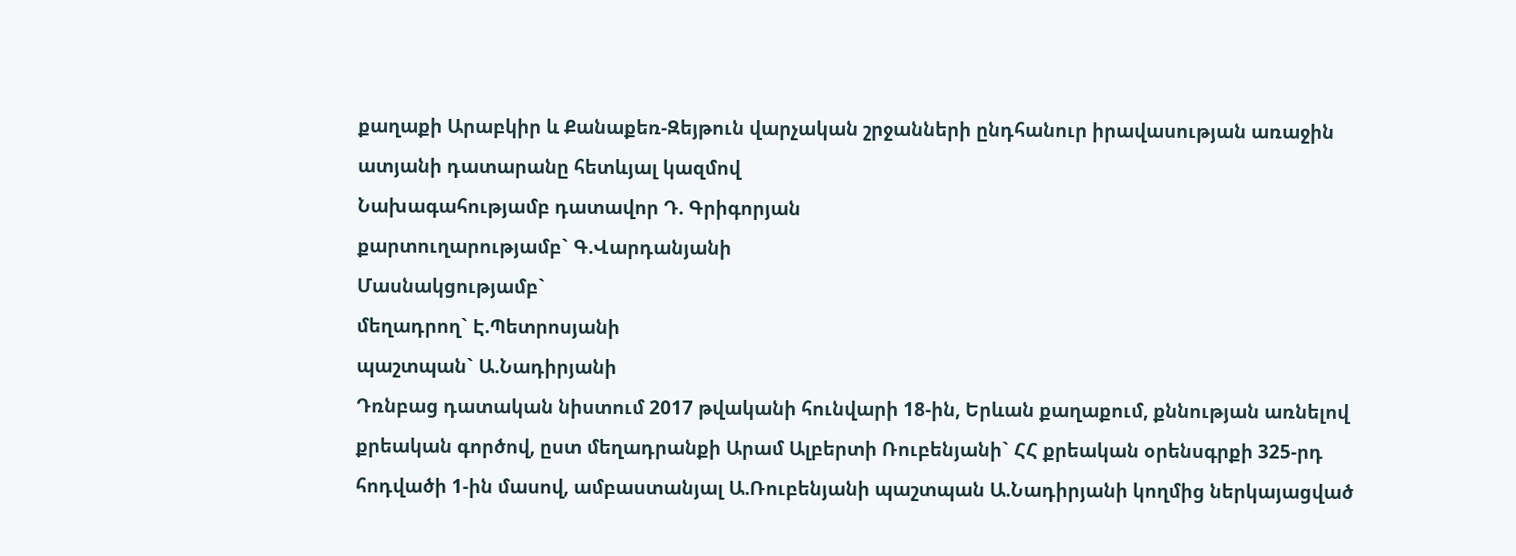քաղաքի Արաբկիր և Քանաքեռ-Զեյթուն վարչական շրջանների ընդհանուր իրավասության առաջին ատյանի դատարանը հետևյալ կազմով
Նախագահությամբ դատավոր Դ. Գրիգորյան
քարտուղարությամբ` Գ.Վարդանյանի
Մասնակցությամբ`
մեղադրող` Է.Պետրոսյանի
պաշտպան` Ա.Նադիրյանի
Դռնբաց դատական նիստում 2017 թվականի հունվարի 18-ին, Երևան քաղաքում, քննության առնելով քրեական գործով, ըստ մեղադրանքի Արամ Ալբերտի Ռուբենյանի` ՀՀ քրեական օրենսգրքի 325-րդ հոդվածի 1-ին մասով, ամբաստանյալ Ա.Ռուբենյանի պաշտպան Ա.Նադիրյանի կողմից ներկայացված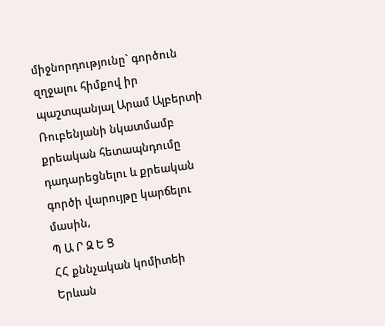միջնորդությունը` գործուն զղջալու հիմքով իր պաշտպանյալ Արամ Ալբերտի Ռուբենյանի նկատմամբ քրեական հետապնդումը դադարեցնելու և քրեական գործի վարույթը կարճելու մասին,
Պ Ա Ր Զ Ե Ց
ՀՀ քննչական կոմիտեի Երևան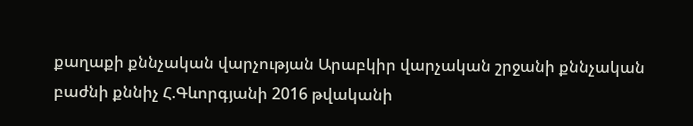քաղաքի քննչական վարչության Արաբկիր վարչական շրջանի քննչական բաժնի քննիչ Հ.Գևորգյանի 2016 թվականի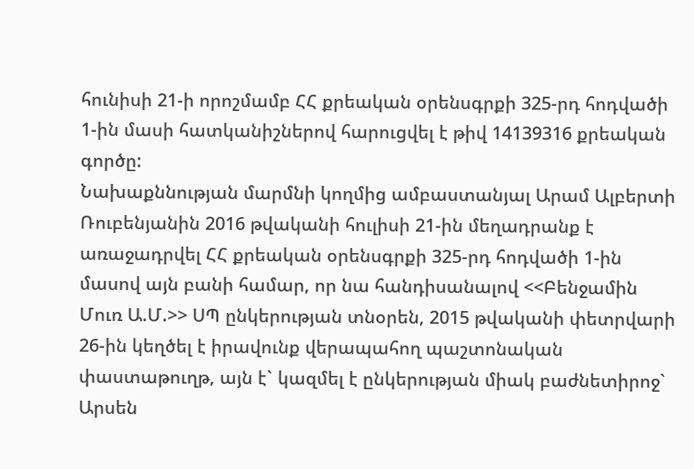հունիսի 21-ի որոշմամբ ՀՀ քրեական օրենսգրքի 325-րդ հոդվածի 1-ին մասի հատկանիշներով հարուցվել է թիվ 14139316 քրեական գործը:
Նախաքննության մարմնի կողմից ամբաստանյալ Արամ Ալբերտի Ռուբենյանին 2016 թվականի հուլիսի 21-ին մեղադրանք է առաջադրվել ՀՀ քրեական օրենսգրքի 325-րդ հոդվածի 1-ին մասով այն բանի համար, որ նա հանդիսանալով <<Բենջամին Մուռ Ա.Մ.>> ՍՊ ընկերության տնօրեն, 2015 թվականի փետրվարի 26-ին կեղծել է իրավունք վերապահող պաշտոնական փաստաթուղթ, այն է` կազմել է ընկերության միակ բաժնետիրոջ` Արսեն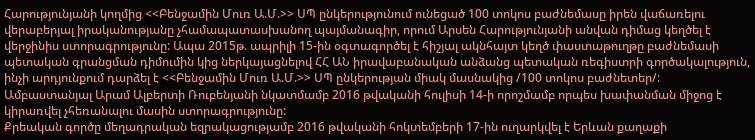Հարությունյանի կողմից <<Բենջամին Մուռ Ա.Մ.>> ՍՊ ընկերությունում ունեցած 100 տոկոս բաժնեմասը իրեն վաճառելու վերաբերյալ իրականությանը չհամապատասխանող պայմանագիր, որում Արսեն Հարությունյանի անվան դիմաց կեղծել է վերջինիս ստորագրությունը: Ապա 2015թ. ապրիլի 15-ին օգտագործել է հիշյալ ակնհայտ կեղծ փաստաթուղթը բաժնեմասի պետական գրանցման դիմումին կից ներկայացնելով ՀՀ ԱՆ իրավաբանական անձանց պետական ռեգիստրի գործակալություն, ինչի արդյունքում դարձել է <<Բենջամին Մուռ Ա.Մ.>> ՍՊ ընկերության միակ մասնակից /100 տոկոս բաժնետեր/:
Ամբաստանյալ Արամ Ալբերտի Ռուբենյանի նկատմամբ 2016 թվականի հուլիսի 14-ի որոշմամբ որպես խափանման միջոց է կիրառվել չհեռանալու մասին ստորագրությունը:
Քրեական գործը մեղադրական եզրակացությամբ 2016 թվականի հոկտեմբերի 17-ին ուղարկվել է Երևան քաղաքի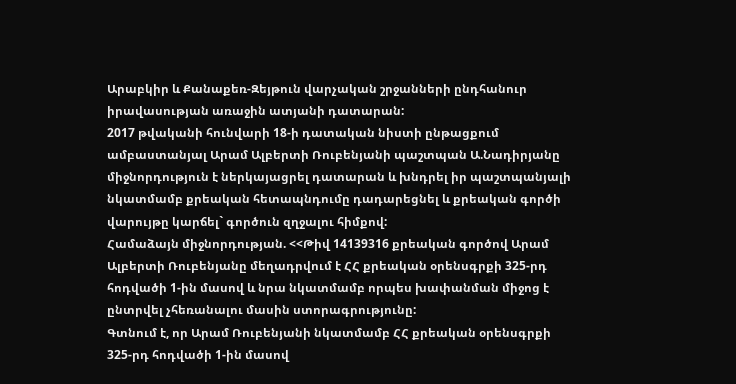Արաբկիր և Քանաքեռ-Զեյթուն վարչական շրջանների ընդհանուր իրավասության առաջին ատյանի դատարան:
2017 թվականի հունվարի 18-ի դատական նիստի ընթացքում ամբաստանյալ Արամ Ալբերտի Ռուբենյանի պաշտպան Ա.Նադիրյանը միջնորդություն է ներկայացրել դատարան և խնդրել իր պաշտպանյալի նկատմամբ քրեական հետապնդումը դադարեցնել և քրեական գործի վարույթը կարճել` գործուն զղջալու հիմքով:
Համաձայն միջնորդության. <<Թիվ 14139316 քրեական գործով Արամ Ալբերտի Ռուբենյանը մեղադրվում է ՀՀ քրեական օրենսգրքի 325-րդ հոդվածի 1-ին մասով և նրա նկատմամբ որպես խափանման միջոց է ընտրվել չհեռանալու մասին ստորագրությունը:
Գտնում է, որ Արամ Ռուբենյանի նկատմամբ ՀՀ քրեական օրենսգրքի 325-րդ հոդվածի 1-ին մասով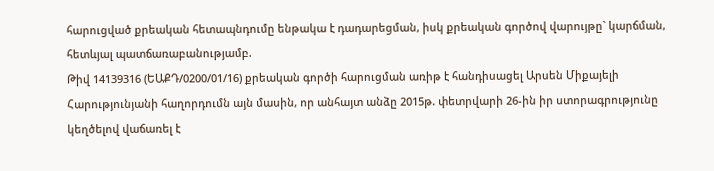հարուցված քրեական հետապնդումը ենթակա է դադարեցման, իսկ քրեական գործով վարույթը` կարճման, հետևյալ պատճառաբանությամբ.
Թիվ 14139316 (ԵԱՔԴ/0200/01/16) քրեական գործի հարուցման առիթ է հանդիսացել Արսեն Միքայելի Հարությունյանի հաղորդումն այն մասին, որ անհայտ անձը 2015թ. փետրվարի 26-ին իր ստորագրությունը կեղծելով վաճառել է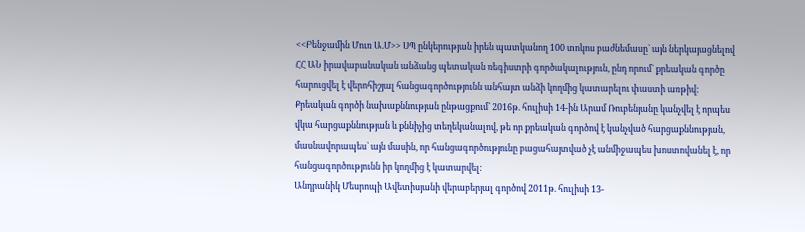<<Բենջամին Մուռ Ա.Մ>> ՍՊ ընկերության իրեն պատկանող 100 տոկոս բաժնեմասը` այն ներկայացնելով ՀՀ ԱՆ իրավաբանական անձանց պետական ռեգիստրի գործակալություն, ընդ որում` քրեական գործը հարուցվել է վերոհիշյալ հանցագործությունն անհայտ անձի կողմից կատարելու փաստի առթիվ:
Քրեական գործի նախաքննության ընթացքում` 2016թ. հուլիսի 14-ին Արամ Ռուբենյանը կանչվել է որպես վկա հարցաքննության և քննիչից տեղեկանալով, թե որ քրեական գործով է կանչված հարցաքննության, մասնավորապես` այն մասին, որ հանցագործությունը բացահայտված չէ անմիջապես խոստովանել է, որ հանցագործությունն իր կողմից է կատարվել:
Անդրանիկ Մեսրոպի Ավետիսյանի վերաբերյալ գործով 2011թ. հուլիսի 13-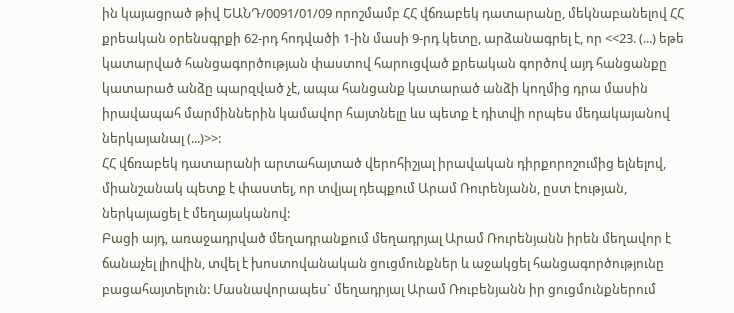ին կայացրած թիվ ԵԱՆԴ/0091/01/09 որոշմամբ ՀՀ վճռաբեկ դատարանը, մեկնաբանելով ՀՀ քրեական օրենսգրքի 62-րդ հոդվածի 1-ին մասի 9-րդ կետը, արձանագրել է, որ <<23. (...) եթե կատարված հանցագործության փաստով հարուցված քրեական գործով այդ հանցանքը կատարած անձը պարզված չէ, ապա հանցանք կատարած անձի կողմից դրա մասին իրավապահ մարմիններին կամավոր հայտնելը ևս պետք է դիտվի որպես մեդակայանով ներկայանալ (...)>>:
ՀՀ վճռաբեկ դատարանի արտահայտած վերոհիշյալ իրավական դիրքորոշումից ելնելով, միանշանակ պետք է փաստել, որ տվյալ դեպքում Արամ Ռուրենյանն, ըստ էության, ներկայացել է մեղայականով:
Բացի այդ, առաջադրված մեղադրանքում մեղադրյալ Արամ Ռուրենյանն իրեն մեղավոր է ճանաչել լիովին, տվել է խոստովանական ցուցմունքներ և աջակցել հանցագործությունը բացահայտելուն: Մասնավորապես` մեղադրյալ Արամ Ռուբենյանն իր ցուցմունքներում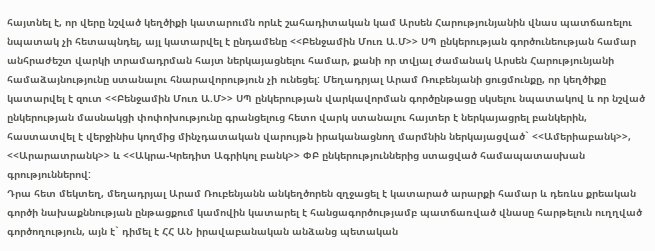հայտնել է, որ վերը նշված կեղծիքի կատարումն որևէ շահադիտական կամ Արսեն Հարությունյանին վնաս պատճառելու նպատակ չի հետապնդել, այլ կատարվել է ընդամենը <<Բենջամին Մուռ Ա.Մ>> ՍՊ ընկերության գործունեության համար անհրաժեշտ վարկի տրամադրման հայտ ներկայացնելու համար, քանի որ տվյալ ժամանակ Արսեն Հարությունյանի համաձայնությունը ստանալու հնարավորություն չի ունեցել: Մեղադրյալ Արամ Ռուբենյանի ցուցմունքը, որ կեղծիքը կատարվել է զուտ <<Բենջամին Մուռ Ա.Մ>> ՍՊ ընկերության վարկավորման գործընթացը սկսելու նպատակով և որ նշված ընկերության մասնակցի փոփոխությունը գրանցելուց հետո վարկ ստանալու հայտեր է ներկայացրել բանկերին, հաստատվել է վերջինիս կողմից մինչդատական վարույթն իրականացնող մարմնին ներկայացված` <<Ամերիաբանկ>>, <<Արարատրանկ>> և <<Ակրա-Կրեդիտ Ագրիկոլ բանկ>> ՓԲ ընկերություններից ստացված համապատասխան գրություններով:
Դրա հետ մեկտեղ, մեղադրյալ Արամ Ռուբենյանն անկեղծորեն զղջացել է կատարած արարքի համար և դեռևս քրեական գործի նախաքննության ընթացքում կամովին կատարել է հանցագործությամբ պատճառված վնասը հարթելուն ուղղված գործողություն, այն է` դիմել է ՀՀ ԱՆ իրավաբանական անձանց պետական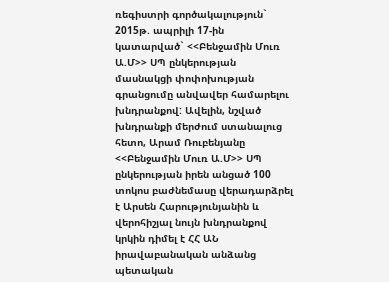ռեգիստրի գործակալություն` 2015թ. ապրիլի 17-ին կատարված` <<Բենջամին Մուռ Ա.Մ>> ՍՊ ընկերության մասնակցի փոփոխության գրանցումը անվավեր համարելու խնդրանքով: Ավելին, նշված խնդրանքի մերժում ստանալուց հետո, Արամ Ռուբենյանը <<Բենջամին Մուռ Ա.Մ>> ՍՊ ընկերության իրեն անցած 100 տոկոս բաժնեմասը վերադարձրել է Արսեն Հարությունյանին և վերոհիշյալ նույն խնդրանքով կրկին դիմել է ՀՀ ԱՆ իրավաբանական անձանց պետական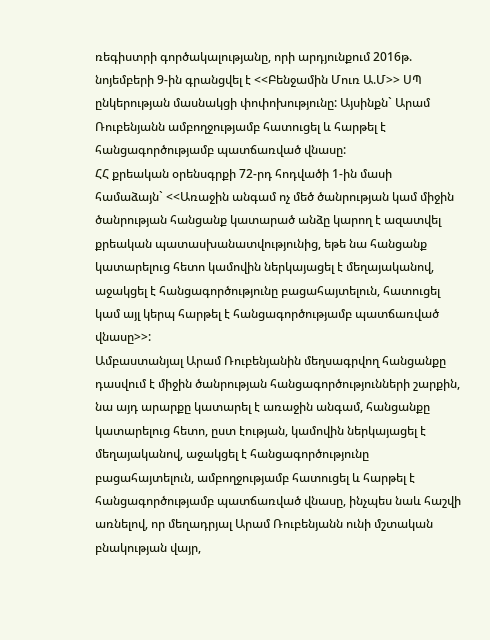ռեգիստրի գործակալությանը, որի արդյունքում 2016թ. նոյեմբերի 9-ին գրանցվել է <<Բենջամին Մուռ Ա.Մ>> ՍՊ ընկերության մասնակցի փոփոխությունը: Այսինքն` Արամ Ռուբենյանն ամբողջությամբ հատուցել և հարթել է հանցագործությամբ պատճառված վնասը:
ՀՀ քրեական օրենսգրքի 72-րդ հոդվածի 1-ին մասի համաձայն` <<Առաջին անգամ ոչ մեծ ծանրության կամ միջին ծանրության հանցանք կատարած անձը կարող է ազատվել քրեական պատասխանատվությունից, եթե նա հանցանք կատարելուց հետո կամովին ներկայացել է մեղայականով, աջակցել է հանցագործությունը բացահայտելուն, հատուցել կամ այլ կերպ հարթել է հանցագործությամբ պատճառված վնասը>>:
Ամբաստանյալ Արամ Ռուբենյանին մեղսագրվող հանցանքը դասվում է միջին ծանրության հանցագործությունների շարքին, նա այդ արարքը կատարել է առաջին անգամ, հանցանքը կատարելուց հետո, ըստ էության, կամովին ներկայացել է մեղայականով, աջակցել է հանցագործությունը բացահայտելուն, ամբողջությամբ հատուցել և հարթել է հանցագործությամբ պատճառված վնասը, ինչպես նաև հաշվի առնելով, որ մեղադրյալ Արամ Ռուբենյանն ունի մշտական բնակության վայր,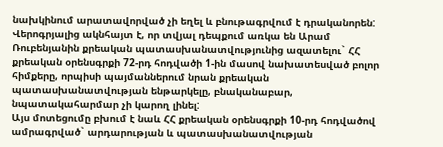նախկինում արատավորված չի եղել և բնութագրվում է դրականորեն: Վերոգրյալից ակնհայտ է, որ տվյալ դեպքում առկա են Արամ Ռուբենյանին քրեական պատասխանատվությունից ազատելու` ՀՀ քրեական օրենսգրքի 72-րդ հոդվածի 1-ին մասով նախատեսված բոլոր հիմքերը, որպիսի պայմաններում նրան քրեական պատասխանատվության ենթարկելը, բնականաբար, նպատակահարմար չի կարող լինել:
Այս մոտեցումը բխում է նաև ՀՀ քրեական օրենսգրքի 10-րդ հոդվածով ամրագրված` արդարության և պատասխանատվության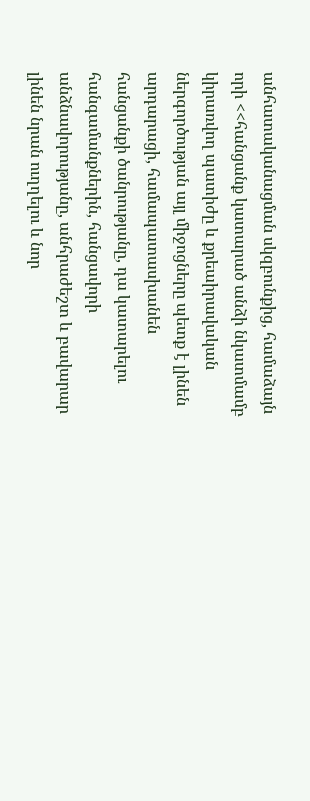անհատականացման սկզբունքից, համաձայն որի <<հանցանք կատարած անձի նկատմամբ կիրառվող պատիժը և քրեաիրավական ներգործության այլ միջոցները պետք է լինեն արդարացի, համապատասխանեն հանցանքի ծանրությանը, դա կատարելու հանգամանքներին, հանցավորի անձնավորությանը, անհրաժեշտ և բավարար լինեն նրան ուղղելու և նոր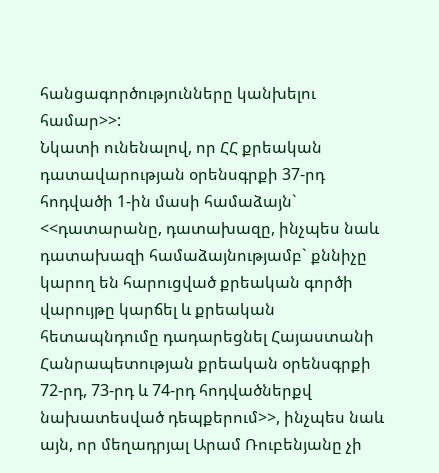հանցագործությունները կանխելու համար>>:
Նկատի ունենալով, որ ՀՀ քրեական դատավարության օրենսգրքի 37-րդ հոդվածի 1-ին մասի համաձայն` <<դատարանը, դատախազը, ինչպես նաև դատախազի համաձայնությամբ` քննիչը կարող են հարուցված քրեական գործի վարույթը կարճել և քրեական հետապնդումը դադարեցնել Հայաստանի Հանրապետության քրեական օրենսգրքի 72-րդ, 73-րդ և 74-րդ հոդվածներքվ նախատեսված դեպքերում>>, ինչպես նաև այն, որ մեղադրյալ Արամ Ռուբենյանը չի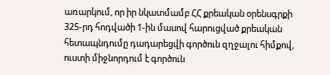առարկում, որ իր նկատմամբ ՀՀ քրեական օրենսգրքի 325-րդ հոդվածի 1-ին մասով հարուցված քրեական հետապնդումը դադարեցվի գործուն զղջալու հիմքով, ուստի միջնորդում է գործուն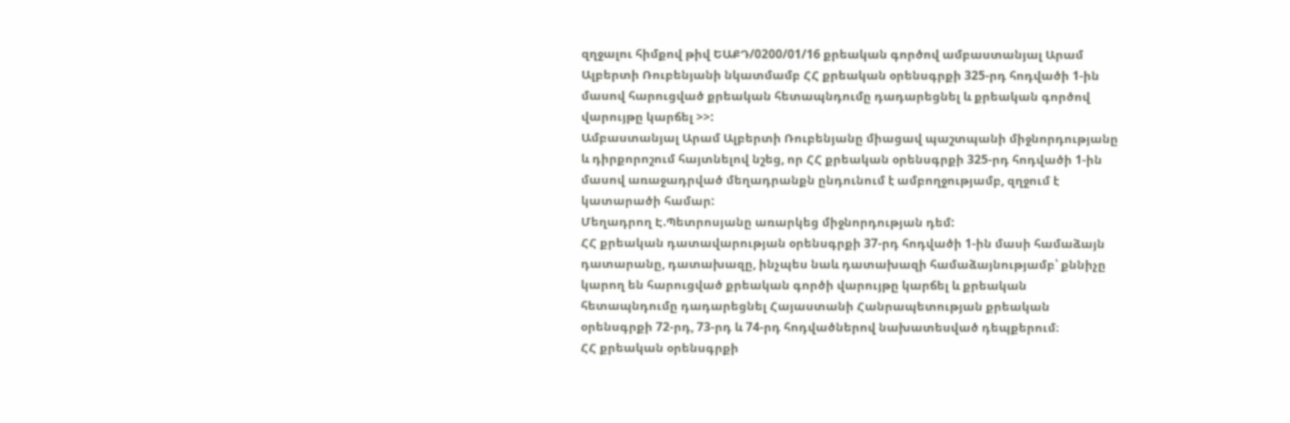զղջալու հիմքով թիվ ԵԱՔԴ/0200/01/16 քրեական գործով ամբաստանյալ Արամ Ալբերտի Ռուբենյանի նկատմամբ ՀՀ քրեական օրենսգրքի 325-րդ հոդվածի 1-ին մասով հարուցված քրեական հետապնդումը դադարեցնել և քրեական գործով վարույթը կարճել >>:
Ամբաստանյալ Արամ Ալբերտի Ռուբենյանը միացավ պաշտպանի միջնորդությանը և դիրքորոշում հայտնելով նշեց, որ ՀՀ քրեական օրենսգրքի 325-րդ հոդվածի 1-ին մասով առաջադրված մեղադրանքն ընդունում է ամբողջությամբ, զղջում է կատարածի համար:
Մեղադրող Է.Պետրոսյանը առարկեց միջնորդության դեմ:
ՀՀ քրեական դատավարության օրենսգրքի 37-րդ հոդվածի 1-ին մասի համաձայն դատարանը, դատախազը, ինչպես նաև դատախազի համաձայնությամբ՝ քննիչը կարող են հարուցված քրեական գործի վարույթը կարճել և քրեական հետապնդումը դադարեցնել Հայաստանի Հանրապետության քրեական օրենսգրքի 72-րդ, 73-րդ և 74-րդ հոդվածներով նախատեսված դեպքերում։
ՀՀ քրեական օրենսգրքի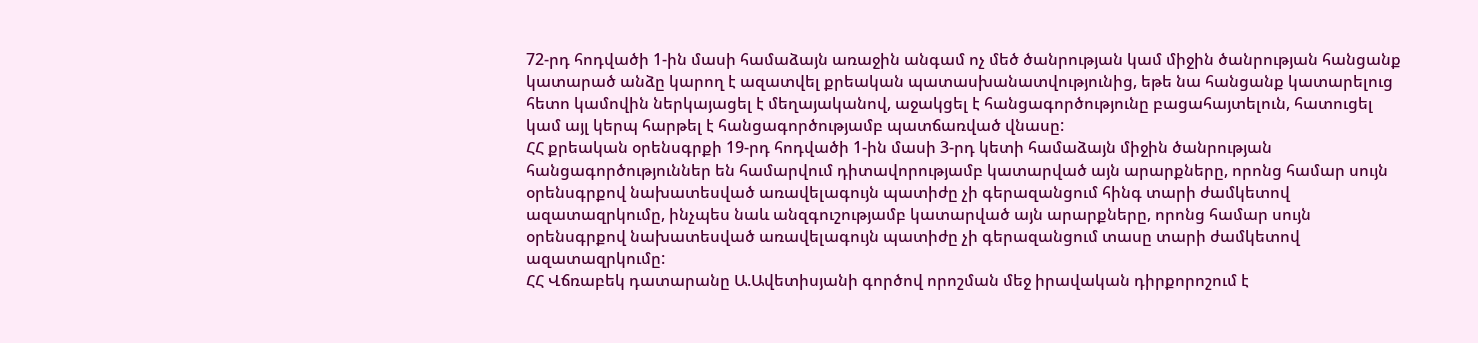72-րդ հոդվածի 1-ին մասի համաձայն առաջին անգամ ոչ մեծ ծանրության կամ միջին ծանրության հանցանք կատարած անձը կարող է ազատվել քրեական պատասխանատվությունից, եթե նա հանցանք կատարելուց հետո կամովին ներկայացել է մեղայականով, աջակցել է հանցագործությունը բացահայտելուն, հատուցել կամ այլ կերպ հարթել է հանցագործությամբ պատճառված վնասը:
ՀՀ քրեական օրենսգրքի 19-րդ հոդվածի 1-ին մասի 3-րդ կետի համաձայն միջին ծանրության հանցագործություններ են համարվում դիտավորությամբ կատարված այն արարքները, որոնց համար սույն օրենսգրքով նախատեսված առավելագույն պատիժը չի գերազանցում հինգ տարի ժամկետով ազատազրկումը, ինչպես նաև անզգուշությամբ կատարված այն արարքները, որոնց համար սույն օրենսգրքով նախատեսված առավելագույն պատիժը չի գերազանցում տասը տարի ժամկետով ազատազրկումը:
ՀՀ Վճռաբեկ դատարանը Ա.Ավետիսյանի գործով որոշման մեջ իրավական դիրքորոշում է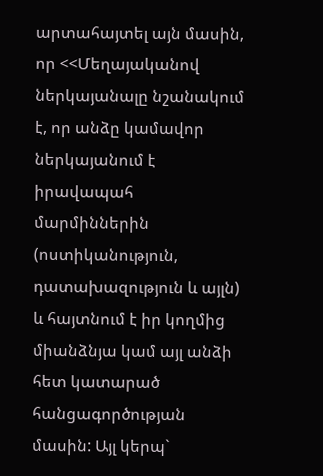արտահայտել այն մասին, որ <<Մեղայականով ներկայանալը նշանակում է, որ անձը կամավոր ներկայանում է իրավապահ մարմիններին (ոստիկանություն, դատախազություն և այլն) և հայտնում է իր կողմից միանձնյա կամ այլ անձի հետ կատարած հանցագործության մասին: Այլ կերպ`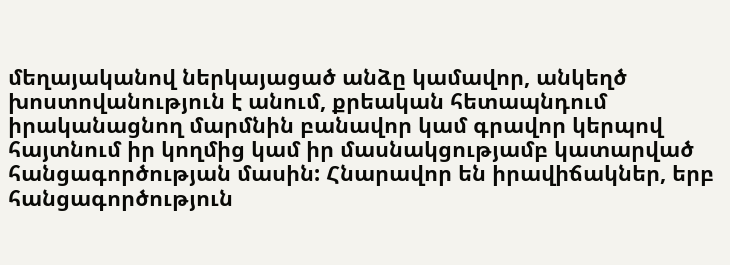մեղայականով ներկայացած անձը կամավոր, անկեղծ խոստովանություն է անում, քրեական հետապնդում իրականացնող մարմնին բանավոր կամ գրավոր կերպով հայտնում իր կողմից կամ իր մասնակցությամբ կատարված հանցագործության մասին: Հնարավոր են իրավիճակներ, երբ հանցագործություն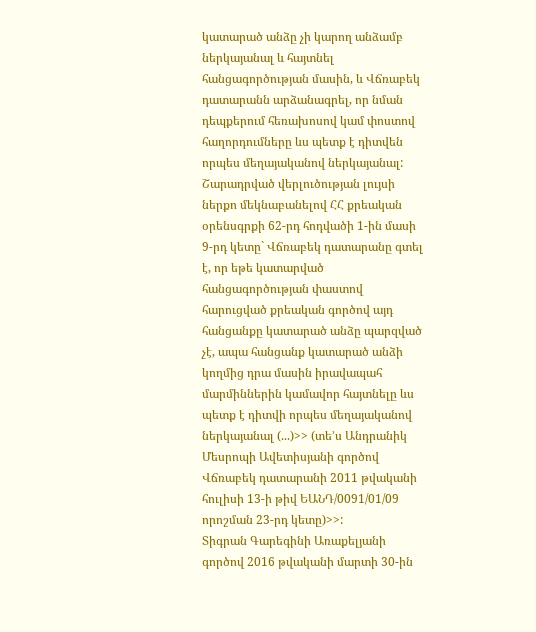կատարած անձը չի կարող անձամբ ներկայանալ և հայտնել հանցագործության մասին, և Վճռաբեկ դատարանն արձանագրել, որ նման դեպքերում հեռախոսով կամ փոստով հաղորդումները ևս պետք է դիտվեն որպես մեղայականով ներկայանալ:
Շարադրված վերլուծության լույսի ներքո մեկնաբանելով ՀՀ քրեական օրենսգրքի 62-րդ հոդվածի 1-ին մասի 9-րդ կետը` Վճռաբեկ դատարանը գտել է, որ եթե կատարված հանցագործության փաստով հարուցված քրեական գործով այդ հանցանքը կատարած անձը պարզված չէ, ապա հանցանք կատարած անձի կողմից դրա մասին իրավապահ մարմիններին կամավոր հայտնելը ևս պետք է դիտվի որպես մեղայականով ներկայանալ (...)>> (տե՚ս Անդրանիկ Մեսրոպի Ավետիսյանի գործով Վճռաբեկ դատարանի 2011 թվականի հուլիսի 13-ի թիվ ԵԱՆԴ/0091/01/09 որոշման 23-րդ կետը)>>:
Տիգրան Գարեգինի Առաքելյանի գործով 2016 թվականի մարտի 30-ին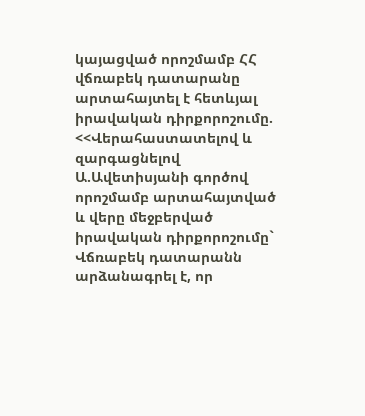կայացված որոշմամբ ՀՀ վճռաբեկ դատարանը արտահայտել է հետևյալ իրավական դիրքորոշումը. <<Վերահաստատելով և զարգացնելով Ա.Ավետիսյանի գործով որոշմամբ արտահայտված և վերը մեջբերված իրավական դիրքորոշումը` Վճռաբեկ դատարանն արձանագրել է, որ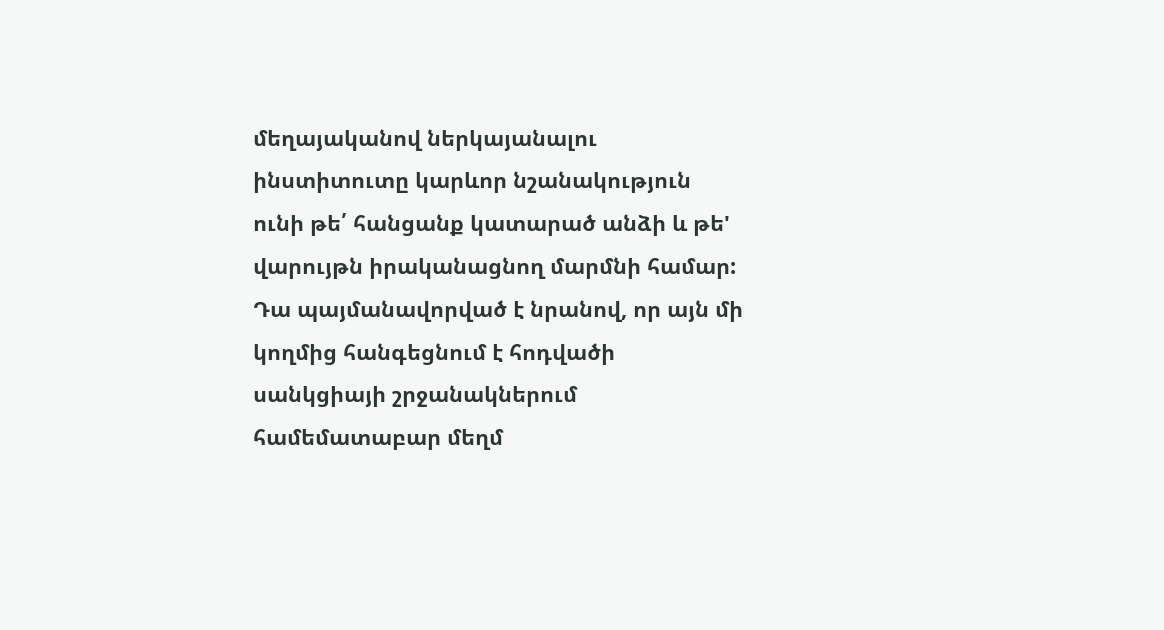մեղայականով ներկայանալու ինստիտուտը կարևոր նշանակություն ունի թե՛ հանցանք կատարած անձի և թե' վարույթն իրականացնող մարմնի համար: Դա պայմանավորված է նրանով, որ այն մի կողմից հանգեցնում է հոդվածի սանկցիայի շրջանակներում համեմատաբար մեղմ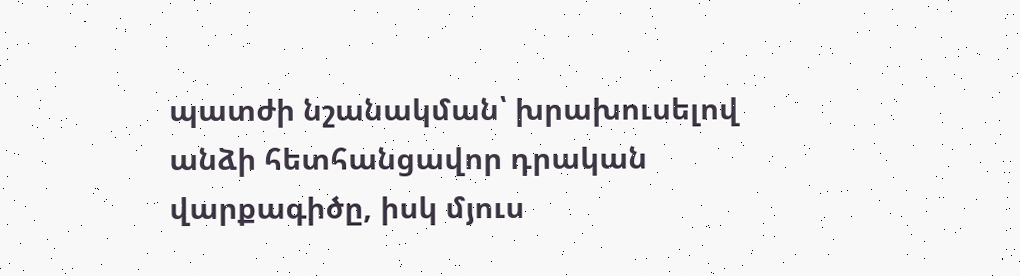պատժի նշանակման՝ խրախուսելով անձի հետհանցավոր դրական վարքագիծը, իսկ մյուս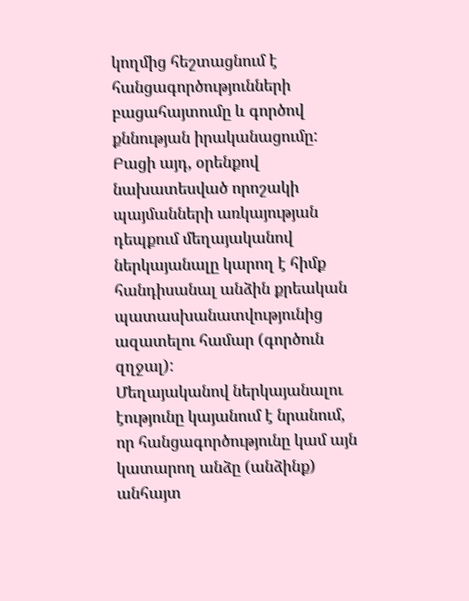կողմից հեշտացնում է հանցագործությունների բացահայտումը և գործով քննության իրականացումը: Բացի այդ, օրենքով նախատեսված որոշակի պայմանների առկայության դեպքում մեղայականով ներկայանալը կարող է հիմք հանդիսանալ անձին քրեական պատասխանատվությունից ազատելու համար (գործուն զղջալ):
Մեղայականով ներկայանալու էությունը կայանում է նրանում, որ հանցագործությունը կամ այն կատարող անձը (անձինք) անհայտ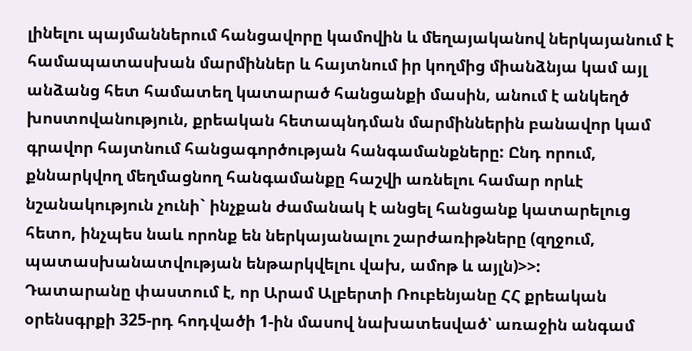լինելու պայմաններում հանցավորը կամովին և մեղայականով ներկայանում է համապատասխան մարմիններ և հայտնում իր կողմից միանձնյա կամ այլ անձանց հետ համատեղ կատարած հանցանքի մասին, անում է անկեղծ խոստովանություն, քրեական հետապնդման մարմիններին բանավոր կամ գրավոր հայտնում հանցագործության հանգամանքները: Ընդ որում, քննարկվող մեղմացնող հանգամանքը հաշվի առնելու համար որևէ նշանակություն չունի` ինչքան ժամանակ է անցել հանցանք կատարելուց հետո, ինչպես նաև որոնք են ներկայանալու շարժառիթները (զղջում, պատասխանատվության ենթարկվելու վախ, ամոթ և այլն)>>:
Դատարանը փաստում է, որ Արամ Ալբերտի Ռուբենյանը ՀՀ քրեական օրենսգրքի 325-րդ հոդվածի 1-ին մասով նախատեսված՝ առաջին անգամ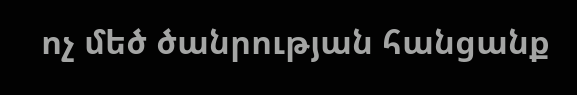ոչ մեծ ծանրության հանցանք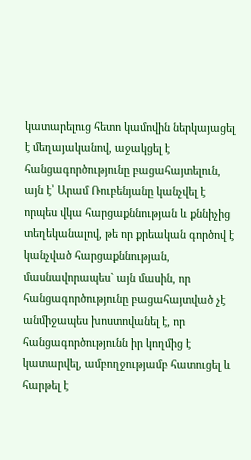կատարելուց հետո կամովին ներկայացել է մեղայականով, աջակցել է հանցագործությունը բացահայտելուն, այն է՝ Արամ Ռուբենյանը կանչվել է որպես վկա հարցաքննության և քննիչից տեղեկանալով, թե որ քրեական գործով է կանչված հարցաքննության, մասնավորապես` այն մասին, որ հանցագործությունը բացահայտված չէ անմիջապես խոստովանել է, որ հանցագործությունն իր կողմից է կատարվել, ամբողջությամբ հատուցել և հարթել է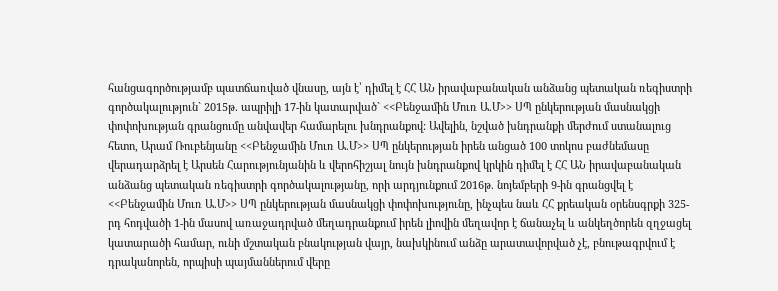հանցագործությամբ պատճառված վնասը, այն է՝ դիմել է ՀՀ ԱՆ իրավաբանական անձանց պետական ռեգիստրի գործակալություն` 2015թ. ապրիլի 17-ին կատարված` <<Բենջամին Մուռ Ա.Մ>> ՍՊ ընկերության մասնակցի փոփոխության գրանցումը անվավեր համարելու խնդրանքով: Ավելին, նշված խնդրանքի մերժում ստանալուց հետո, Արամ Ռուբենյանը <<Բենջամին Մուռ Ա.Մ>> ՍՊ ընկերության իրեն անցած 100 տոկոս բաժնեմասը վերադարձրել է Արսեն Հարությունյանին և վերոհիշյալ նույն խնդրանքով կրկին դիմել է ՀՀ ԱՆ իրավաբանական անձանց պետական ռեգիստրի գործակալությանը, որի արդյունքում 2016թ. նոյեմբերի 9-ին գրանցվել է <<Բենջամին Մուռ Ա.Մ>> ՍՊ ընկերության մասնակցի փոփոխությունը, ինչպես նաև ՀՀ քրեական օրենսգրքի 325-րդ հոդվածի 1-ին մասով առաջադրված մեղադրանքում իրեն լիովին մեղավոր է ճանաչել և անկեղծորեն զղջացել կատարածի համար, ունի մշտական բնակության վայր, նախկինում անձը արատավորված չէ, բնութագրվում է դրականորեն, որպիսի պայմաններում վերը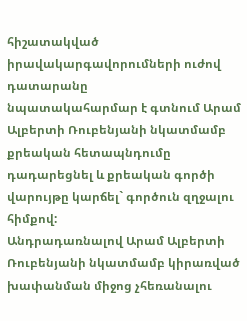հիշատակված իրավակարգավորումների ուժով դատարանը
նպատակահարմար է գտնում Արամ Ալբերտի Ռուբենյանի նկատմամբ քրեական հետապնդումը դադարեցնել և քրեական գործի վարույթը կարճել` գործուն զղջալու հիմքով:
Անդրադառնալով Արամ Ալբերտի Ռուբենյանի նկատմամբ կիրառված խափանման միջոց չհեռանալու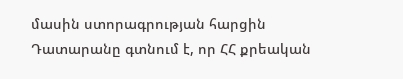մասին ստորագրության հարցին Դատարանը գտնում է, որ ՀՀ քրեական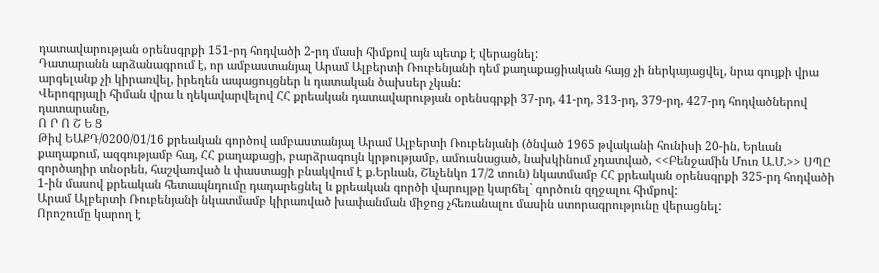դատավարության օրենսգրքի 151-րդ հոդվածի 2-րդ մասի հիմքով այն պետք է վերացնել:
Դատարանն արձանագրում է, որ ամբաստանյալ Արամ Ալբերտի Ռուբենյանի դեմ քաղաքացիական հայց չի ներկայացվել, նրա գույքի վրա արգելանք չի կիրառվել, իրեղեն ապացույցներ և դատական ծախսեր չկան:
Վերոգրյալի հիման վրա և ղեկավարվելով ՀՀ քրեական դատավարության օրենսգրքի 37-րդ, 41-րդ, 313-րդ, 379-րդ, 427-րդ հոդվածներով դատարանը,
Ո Ր Ո Շ Ե Ց
Թիվ ԵԱՔԴ/0200/01/16 քրեական գործով ամբաստանյալ Արամ Ալբերտի Ռուբենյանի (ծնված 1965 թվականի հունիսի 20-ին, Երևան քաղաքում, ազգությամբ հայ, ՀՀ քաղաքացի, բարձրագույն կրթությամբ, ամուսնացած, նախկինում չդատված, <<Բենջամին Մուռ Ա.Մ.>> ՍՊԸ գործադիր տնօրեն, հաշվառված և փաստացի բնակվում է ք.Երևան, Շևչենկո 17/2 տուն) նկատմամբ ՀՀ քրեական օրենսգրքի 325-րդ հոդվածի 1-ին մասով քրեական հետապնդումը դադարեցնել և քրեական գործի վարույթը կարճել` գործուն զղջալու հիմքով:
Արամ Ալբերտի Ռուբենյանի նկատմամբ կիրառված խափանման միջոց չհեռանալու մասին ստորագրությունը վերացնել:
Որոշումը կարող է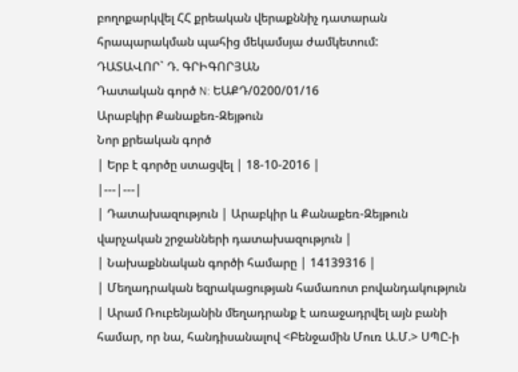բողոքարկվել ՀՀ քրեական վերաքննիչ դատարան հրապարակման պահից մեկամսյա ժամկետում:
ԴԱՏԱՎՈՐ` Դ. ԳՐԻԳՈՐՅԱՆ
Դատական գործ N: ԵԱՔԴ/0200/01/16
Արաբկիր Քանաքեռ-Զեյթուն
Նոր քրեական գործ
| Երբ է գործը ստացվել | 18-10-2016 |
|---|---|
| Դատախազություն | Արաբկիր և Քանաքեռ-Զեյթուն վարչական շրջանների դատախազություն |
| Նախաքննական գործի համարը | 14139316 |
| Մեղադրական եզրակացության համառոտ բովանդակություն | Արամ Ռուբենյանին մեղադրանք է առաջադրվել այն բանի համար, որ նա, հանդիսանալով <Բենջամին Մուռ Ա.Մ.> ՍՊԸ-ի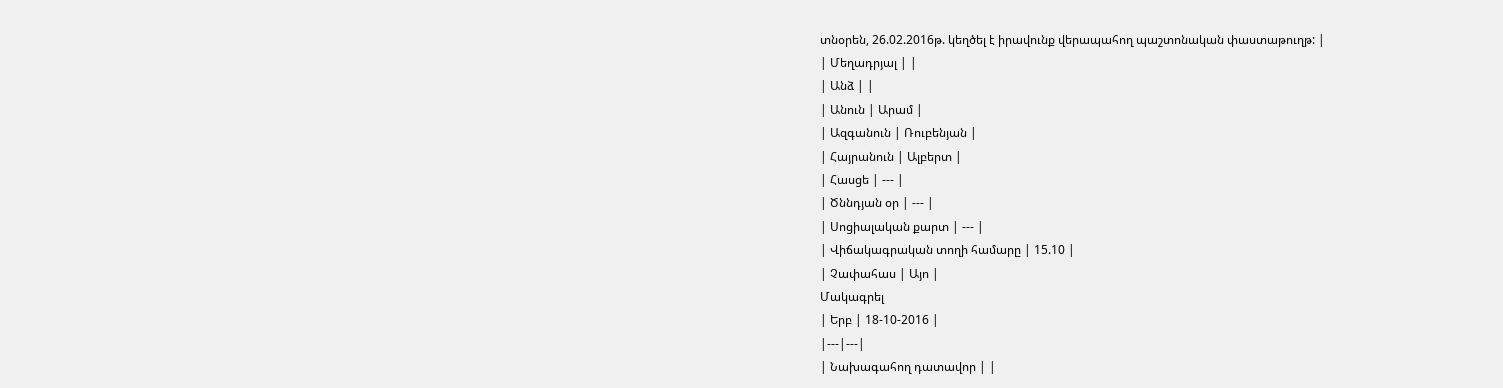տնօրեն, 26.02.2016թ. կեղծել է իրավունք վերապահող պաշտոնական փաստաթուղթ: |
| Մեղադրյալ | |
| Անձ | |
| Անուն | Արամ |
| Ազգանուն | Ռուբենյան |
| Հայրանուն | Ալբերտ |
| Հասցե | --- |
| Ծննդյան օր | --- |
| Սոցիալական քարտ | --- |
| Վիճակագրական տողի համարը | 15.10 |
| Չափահաս | Այո |
Մակագրել
| Երբ | 18-10-2016 |
|---|---|
| Նախագահող դատավոր | |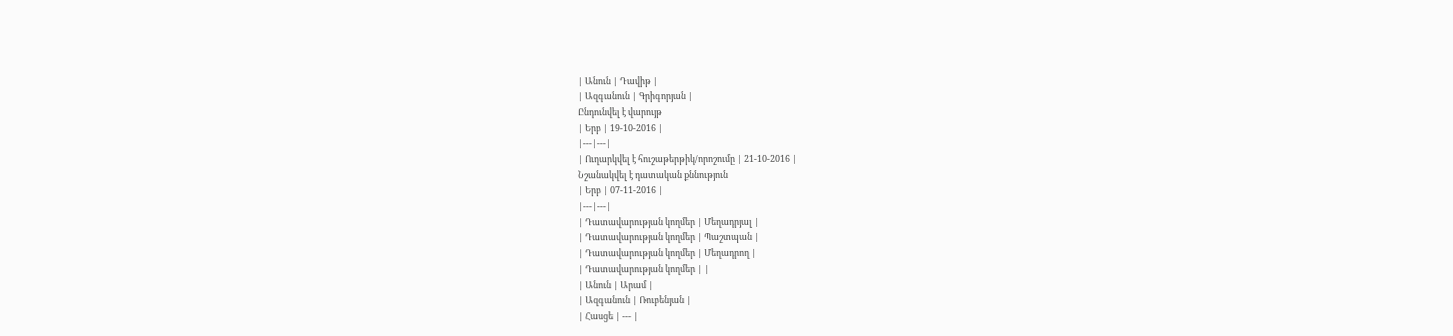| Անուն | Դավիթ |
| Ազգանուն | Գրիգորյան |
Ընդունվել է վարույթ
| Երբ | 19-10-2016 |
|---|---|
| Ուղարկվել է հուշաթերթիկ/որոշումը | 21-10-2016 |
Նշանակվել է դատական քննություն
| Երբ | 07-11-2016 |
|---|---|
| Դատավարության կողմեր | Մեղադրյալ |
| Դատավարության կողմեր | Պաշտպան |
| Դատավարության կողմեր | Մեղադրող |
| Դատավարության կողմեր | |
| Անուն | Արամ |
| Ազգանուն | Ռուբենյան |
| Հասցե | --- |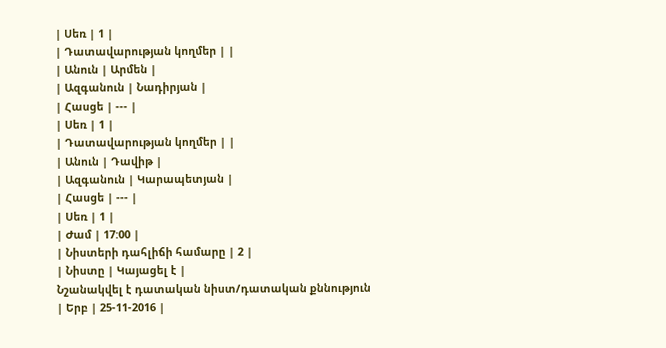| Սեռ | 1 |
| Դատավարության կողմեր | |
| Անուն | Արմեն |
| Ազգանուն | Նադիրյան |
| Հասցե | --- |
| Սեռ | 1 |
| Դատավարության կողմեր | |
| Անուն | Դավիթ |
| Ազգանուն | Կարապետյան |
| Հասցե | --- |
| Սեռ | 1 |
| Ժամ | 17:00 |
| Նիստերի դահլիճի համարը | 2 |
| Նիստը | Կայացել է |
Նշանակվել է դատական նիստ/դատական քննություն
| Երբ | 25-11-2016 |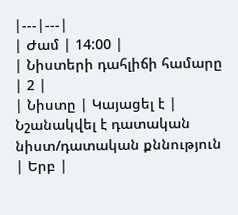|---|---|
| Ժամ | 14:00 |
| Նիստերի դահլիճի համարը | 2 |
| Նիստը | Կայացել է |
Նշանակվել է դատական նիստ/դատական քննություն
| Երբ |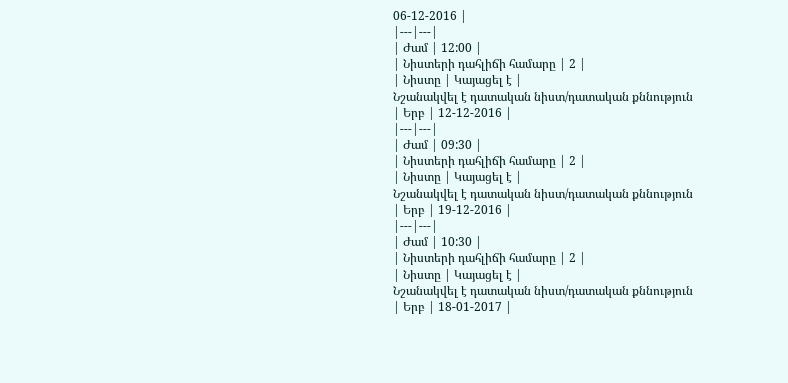06-12-2016 |
|---|---|
| Ժամ | 12:00 |
| Նիստերի դահլիճի համարը | 2 |
| Նիստը | Կայացել է |
Նշանակվել է դատական նիստ/դատական քննություն
| Երբ | 12-12-2016 |
|---|---|
| Ժամ | 09:30 |
| Նիստերի դահլիճի համարը | 2 |
| Նիստը | Կայացել է |
Նշանակվել է դատական նիստ/դատական քննություն
| Երբ | 19-12-2016 |
|---|---|
| Ժամ | 10:30 |
| Նիստերի դահլիճի համարը | 2 |
| Նիստը | Կայացել է |
Նշանակվել է դատական նիստ/դատական քննություն
| Երբ | 18-01-2017 |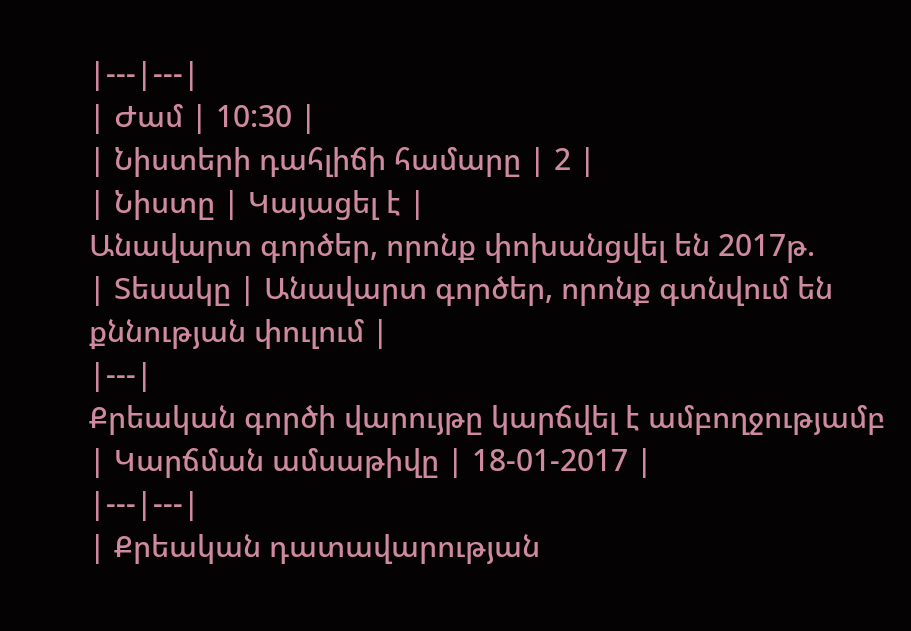|---|---|
| Ժամ | 10:30 |
| Նիստերի դահլիճի համարը | 2 |
| Նիստը | Կայացել է |
Անավարտ գործեր, որոնք փոխանցվել են 2017թ.
| Տեսակը | Անավարտ գործեր, որոնք գտնվում են քննության փուլում |
|---|
Քրեական գործի վարույթը կարճվել է ամբողջությամբ
| Կարճման ամսաթիվը | 18-01-2017 |
|---|---|
| Քրեական դատավարության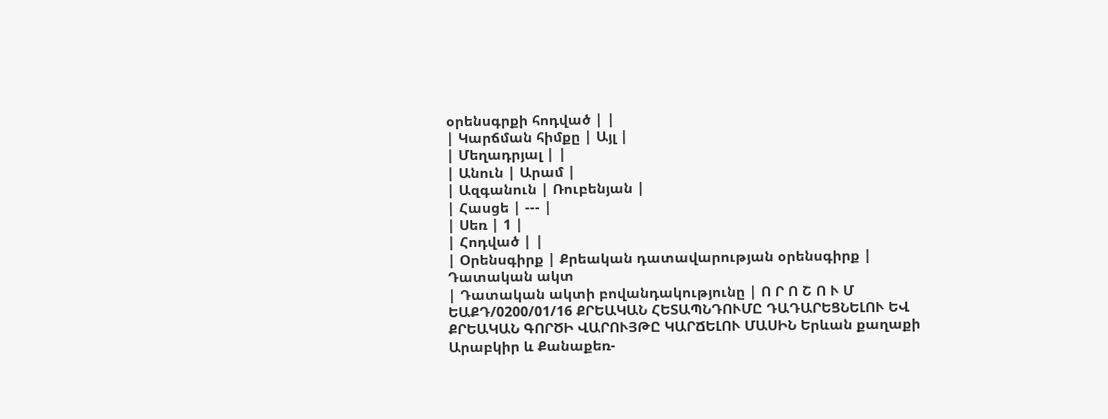օրենսգրքի հոդված | |
| Կարճման հիմքը | Այլ |
| Մեղադրյալ | |
| Անուն | Արամ |
| Ազգանուն | Ռուբենյան |
| Հասցե | --- |
| Սեռ | 1 |
| Հոդված | |
| Օրենսգիրք | Քրեական դատավարության օրենսգիրք |
Դատական ակտ
| Դատական ակտի բովանդակությունը | Ո Ր Ո Շ Ո Ւ Մ ԵԱՔԴ/0200/01/16 ՔՐԵԱԿԱՆ ՀԵՏԱՊՆԴՈՒՄԸ ԴԱԴԱՐԵՑՆԵԼՈՒ ԵՎ ՔՐԵԱԿԱՆ ԳՈՐԾԻ ՎԱՐՈՒՅԹԸ ԿԱՐՃԵԼՈՒ ՄԱՍԻՆ Երևան քաղաքի Արաբկիր և Քանաքեռ-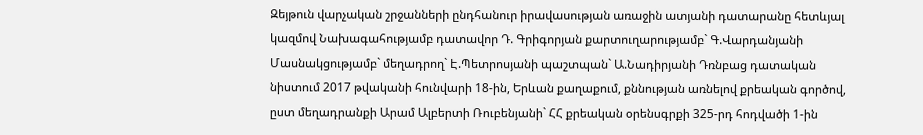Զեյթուն վարչական շրջանների ընդհանուր իրավասության առաջին ատյանի դատարանը հետևյալ կազմով Նախագահությամբ դատավոր Դ. Գրիգորյան քարտուղարությամբ` Գ.Վարդանյանի Մասնակցությամբ` մեղադրող` Է.Պետրոսյանի պաշտպան` Ա.Նադիրյանի Դռնբաց դատական նիստում 2017 թվականի հունվարի 18-ին, Երևան քաղաքում, քննության առնելով քրեական գործով, ըստ մեղադրանքի Արամ Ալբերտի Ռուբենյանի` ՀՀ քրեական օրենսգրքի 325-րդ հոդվածի 1-ին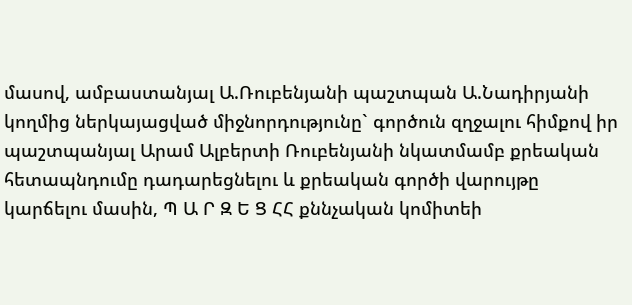մասով, ամբաստանյալ Ա.Ռուբենյանի պաշտպան Ա.Նադիրյանի կողմից ներկայացված միջնորդությունը` գործուն զղջալու հիմքով իր պաշտպանյալ Արամ Ալբերտի Ռուբենյանի նկատմամբ քրեական հետապնդումը դադարեցնելու և քրեական գործի վարույթը կարճելու մասին, Պ Ա Ր Զ Ե Ց ՀՀ քննչական կոմիտեի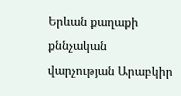Երևան քաղաքի քննչական վարչության Արաբկիր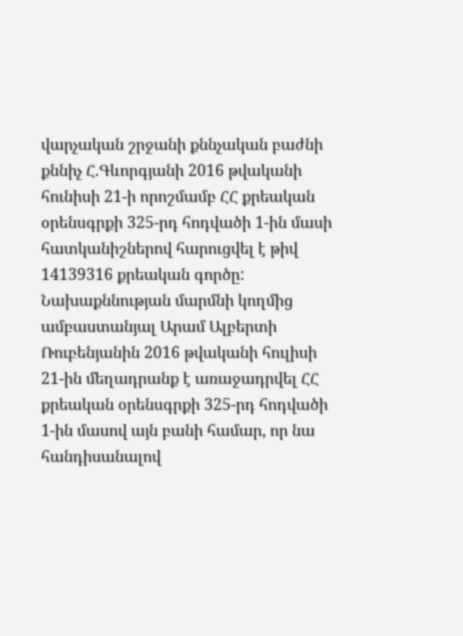վարչական շրջանի քննչական բաժնի քննիչ Հ.Գևորգյանի 2016 թվականի հունիսի 21-ի որոշմամբ ՀՀ քրեական օրենսգրքի 325-րդ հոդվածի 1-ին մասի հատկանիշներով հարուցվել է թիվ 14139316 քրեական գործը: Նախաքննության մարմնի կողմից ամբաստանյալ Արամ Ալբերտի Ռուբենյանին 2016 թվականի հուլիսի 21-ին մեղադրանք է առաջադրվել ՀՀ քրեական օրենսգրքի 325-րդ հոդվածի 1-ին մասով այն բանի համար, որ նա հանդիսանալով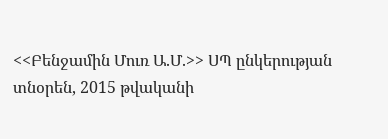<<Բենջամին Մուռ Ա.Մ.>> ՍՊ ընկերության տնօրեն, 2015 թվականի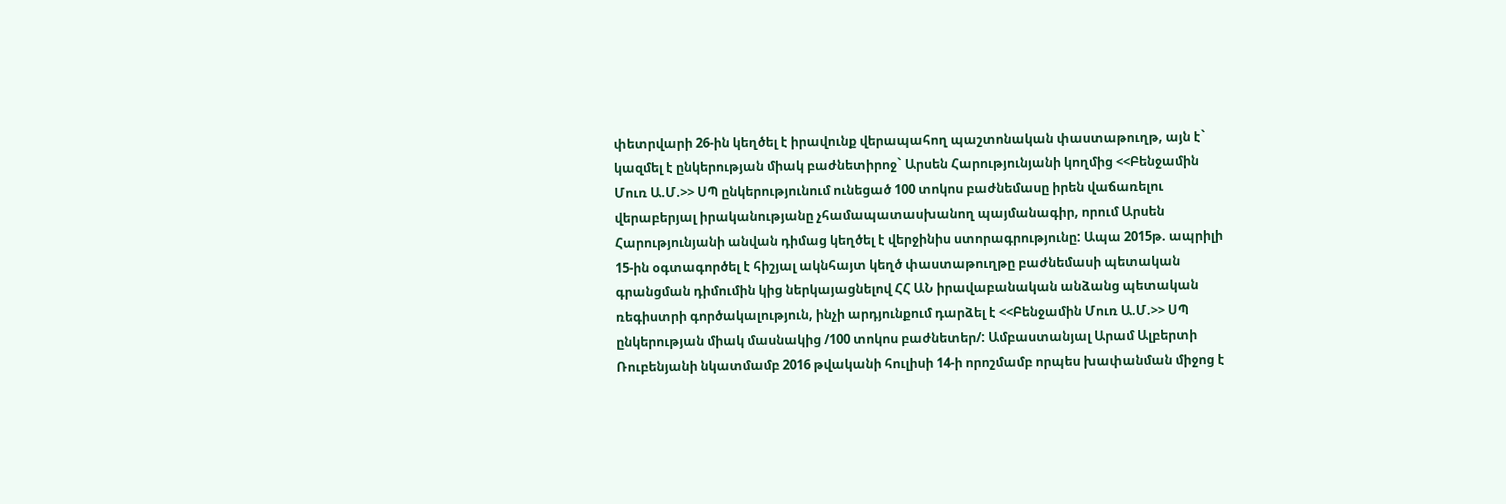փետրվարի 26-ին կեղծել է իրավունք վերապահող պաշտոնական փաստաթուղթ, այն է` կազմել է ընկերության միակ բաժնետիրոջ` Արսեն Հարությունյանի կողմից <<Բենջամին Մուռ Ա.Մ.>> ՍՊ ընկերությունում ունեցած 100 տոկոս բաժնեմասը իրեն վաճառելու վերաբերյալ իրականությանը չհամապատասխանող պայմանագիր, որում Արսեն Հարությունյանի անվան դիմաց կեղծել է վերջինիս ստորագրությունը: Ապա 2015թ. ապրիլի 15-ին օգտագործել է հիշյալ ակնհայտ կեղծ փաստաթուղթը բաժնեմասի պետական գրանցման դիմումին կից ներկայացնելով ՀՀ ԱՆ իրավաբանական անձանց պետական ռեգիստրի գործակալություն, ինչի արդյունքում դարձել է <<Բենջամին Մուռ Ա.Մ.>> ՍՊ ընկերության միակ մասնակից /100 տոկոս բաժնետեր/: Ամբաստանյալ Արամ Ալբերտի Ռուբենյանի նկատմամբ 2016 թվականի հուլիսի 14-ի որոշմամբ որպես խափանման միջոց է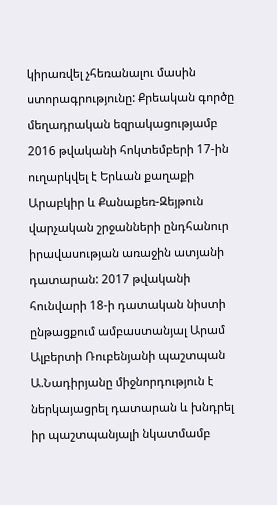կիրառվել չհեռանալու մասին ստորագրությունը: Քրեական գործը մեղադրական եզրակացությամբ 2016 թվականի հոկտեմբերի 17-ին ուղարկվել է Երևան քաղաքի Արաբկիր և Քանաքեռ-Զեյթուն վարչական շրջանների ընդհանուր իրավասության առաջին ատյանի դատարան: 2017 թվականի հունվարի 18-ի դատական նիստի ընթացքում ամբաստանյալ Արամ Ալբերտի Ռուբենյանի պաշտպան Ա.Նադիրյանը միջնորդություն է ներկայացրել դատարան և խնդրել իր պաշտպանյալի նկատմամբ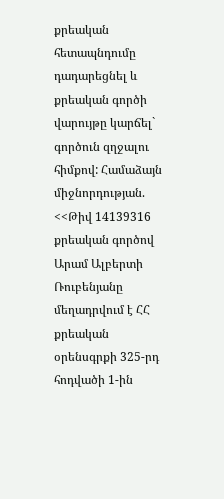քրեական հետապնդումը դադարեցնել և քրեական գործի վարույթը կարճել` գործուն զղջալու հիմքով: Համաձայն միջնորդության. <<Թիվ 14139316 քրեական գործով Արամ Ալբերտի Ռուբենյանը մեղադրվում է ՀՀ քրեական օրենսգրքի 325-րդ հոդվածի 1-ին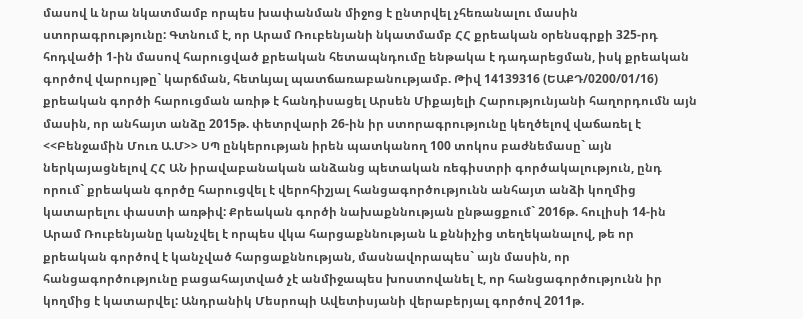մասով և նրա նկատմամբ որպես խափանման միջոց է ընտրվել չհեռանալու մասին ստորագրությունը: Գտնում է, որ Արամ Ռուբենյանի նկատմամբ ՀՀ քրեական օրենսգրքի 325-րդ հոդվածի 1-ին մասով հարուցված քրեական հետապնդումը ենթակա է դադարեցման, իսկ քրեական գործով վարույթը` կարճման, հետևյալ պատճառաբանությամբ. Թիվ 14139316 (ԵԱՔԴ/0200/01/16) քրեական գործի հարուցման առիթ է հանդիսացել Արսեն Միքայելի Հարությունյանի հաղորդումն այն մասին, որ անհայտ անձը 2015թ. փետրվարի 26-ին իր ստորագրությունը կեղծելով վաճառել է <<Բենջամին Մուռ Ա.Մ>> ՍՊ ընկերության իրեն պատկանող 100 տոկոս բաժնեմասը` այն ներկայացնելով ՀՀ ԱՆ իրավաբանական անձանց պետական ռեգիստրի գործակալություն, ընդ որում` քրեական գործը հարուցվել է վերոհիշյալ հանցագործությունն անհայտ անձի կողմից կատարելու փաստի առթիվ: Քրեական գործի նախաքննության ընթացքում` 2016թ. հուլիսի 14-ին Արամ Ռուբենյանը կանչվել է որպես վկա հարցաքննության և քննիչից տեղեկանալով, թե որ քրեական գործով է կանչված հարցաքննության, մասնավորապես` այն մասին, որ հանցագործությունը բացահայտված չէ անմիջապես խոստովանել է, որ հանցագործությունն իր կողմից է կատարվել: Անդրանիկ Մեսրոպի Ավետիսյանի վերաբերյալ գործով 2011թ.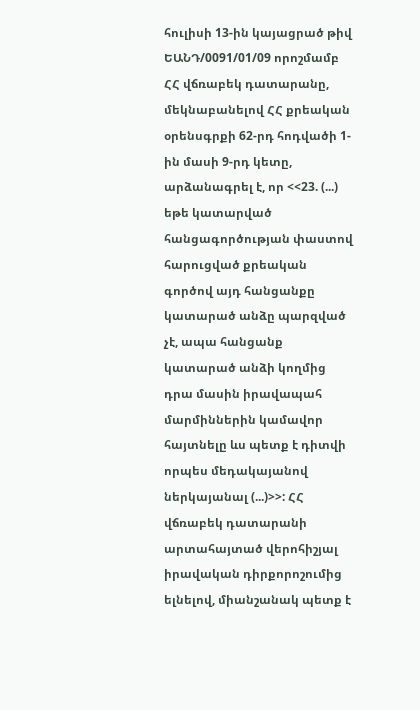հուլիսի 13-ին կայացրած թիվ ԵԱՆԴ/0091/01/09 որոշմամբ ՀՀ վճռաբեկ դատարանը, մեկնաբանելով ՀՀ քրեական օրենսգրքի 62-րդ հոդվածի 1-ին մասի 9-րդ կետը, արձանագրել է, որ <<23. (...) եթե կատարված հանցագործության փաստով հարուցված քրեական գործով այդ հանցանքը կատարած անձը պարզված չէ, ապա հանցանք կատարած անձի կողմից դրա մասին իրավապահ մարմիններին կամավոր հայտնելը ևս պետք է դիտվի որպես մեդակայանով ներկայանալ (...)>>: ՀՀ վճռաբեկ դատարանի արտահայտած վերոհիշյալ իրավական դիրքորոշումից ելնելով, միանշանակ պետք է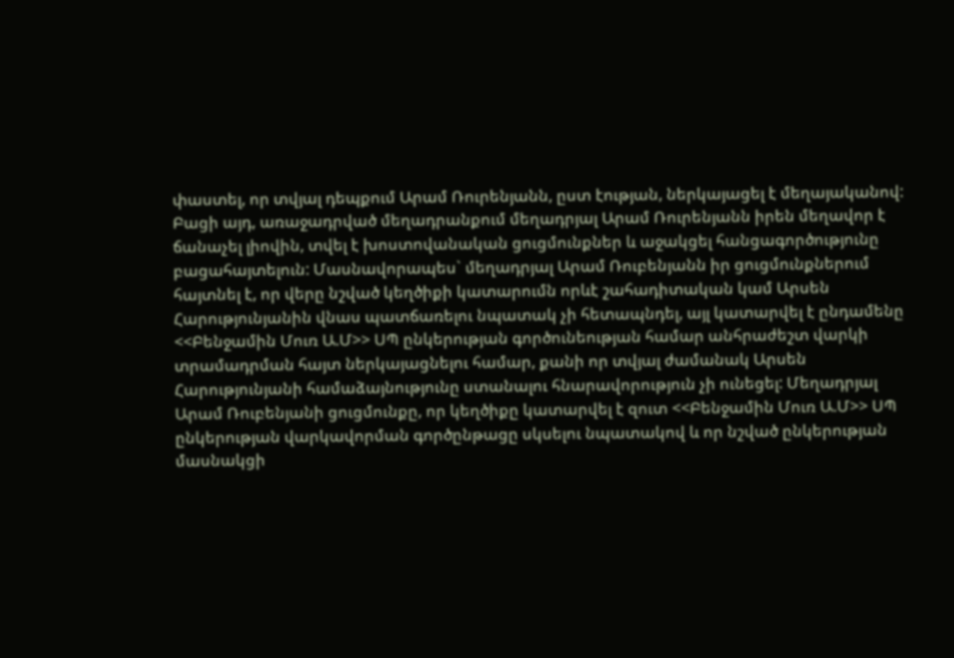փաստել, որ տվյալ դեպքում Արամ Ռուրենյանն, ըստ էության, ներկայացել է մեղայականով: Բացի այդ, առաջադրված մեղադրանքում մեղադրյալ Արամ Ռուրենյանն իրեն մեղավոր է ճանաչել լիովին, տվել է խոստովանական ցուցմունքներ և աջակցել հանցագործությունը բացահայտելուն: Մասնավորապես` մեղադրյալ Արամ Ռուբենյանն իր ցուցմունքներում հայտնել է, որ վերը նշված կեղծիքի կատարումն որևէ շահադիտական կամ Արսեն Հարությունյանին վնաս պատճառելու նպատակ չի հետապնդել, այլ կատարվել է ընդամենը <<Բենջամին Մուռ Ա.Մ>> ՍՊ ընկերության գործունեության համար անհրաժեշտ վարկի տրամադրման հայտ ներկայացնելու համար, քանի որ տվյալ ժամանակ Արսեն Հարությունյանի համաձայնությունը ստանալու հնարավորություն չի ունեցել: Մեղադրյալ Արամ Ռուբենյանի ցուցմունքը, որ կեղծիքը կատարվել է զուտ <<Բենջամին Մուռ Ա.Մ>> ՍՊ ընկերության վարկավորման գործընթացը սկսելու նպատակով և որ նշված ընկերության մասնակցի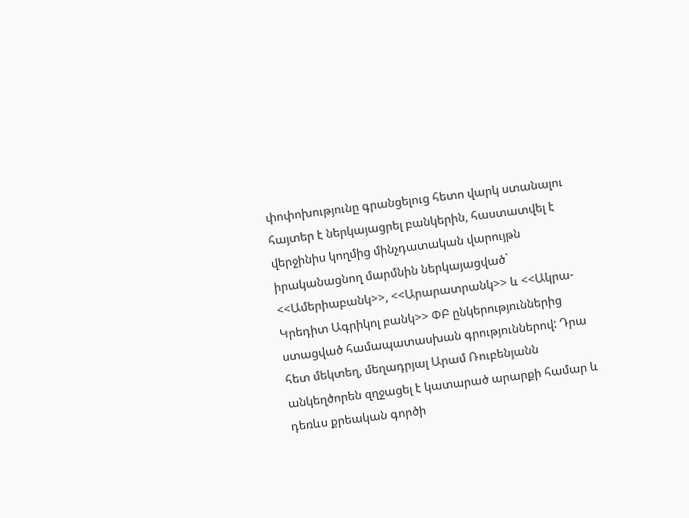փոփոխությունը գրանցելուց հետո վարկ ստանալու հայտեր է ներկայացրել բանկերին, հաստատվել է վերջինիս կողմից մինչդատական վարույթն իրականացնող մարմնին ներկայացված` <<Ամերիաբանկ>>, <<Արարատրանկ>> և <<Ակրա-Կրեդիտ Ագրիկոլ բանկ>> ՓԲ ընկերություններից ստացված համապատասխան գրություններով: Դրա հետ մեկտեղ, մեղադրյալ Արամ Ռուբենյանն անկեղծորեն զղջացել է կատարած արարքի համար և դեռևս քրեական գործի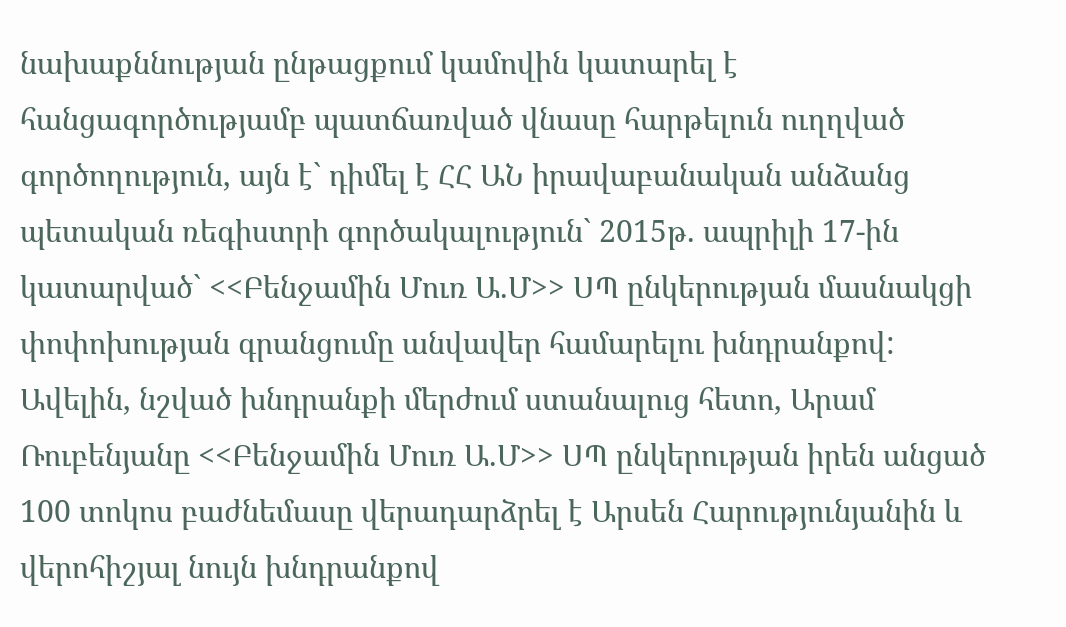նախաքննության ընթացքում կամովին կատարել է հանցագործությամբ պատճառված վնասը հարթելուն ուղղված գործողություն, այն է` դիմել է ՀՀ ԱՆ իրավաբանական անձանց պետական ռեգիստրի գործակալություն` 2015թ. ապրիլի 17-ին կատարված` <<Բենջամին Մուռ Ա.Մ>> ՍՊ ընկերության մասնակցի փոփոխության գրանցումը անվավեր համարելու խնդրանքով: Ավելին, նշված խնդրանքի մերժում ստանալուց հետո, Արամ Ռուբենյանը <<Բենջամին Մուռ Ա.Մ>> ՍՊ ընկերության իրեն անցած 100 տոկոս բաժնեմասը վերադարձրել է Արսեն Հարությունյանին և վերոհիշյալ նույն խնդրանքով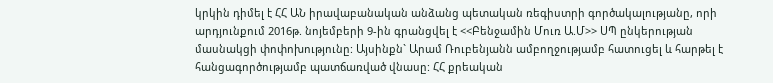կրկին դիմել է ՀՀ ԱՆ իրավաբանական անձանց պետական ռեգիստրի գործակալությանը, որի արդյունքում 2016թ. նոյեմբերի 9-ին գրանցվել է <<Բենջամին Մուռ Ա.Մ>> ՍՊ ընկերության մասնակցի փոփոխությունը: Այսինքն` Արամ Ռուբենյանն ամբողջությամբ հատուցել և հարթել է հանցագործությամբ պատճառված վնասը: ՀՀ քրեական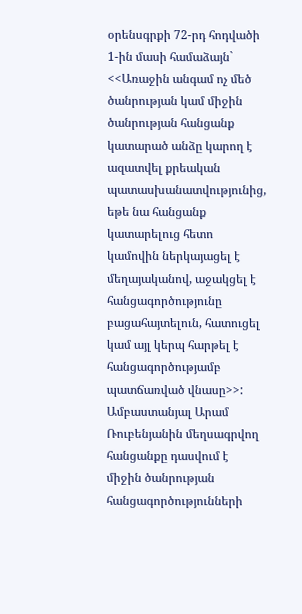օրենսգրքի 72-րդ հոդվածի 1-ին մասի համաձայն` <<Առաջին անգամ ոչ մեծ ծանրության կամ միջին ծանրության հանցանք կատարած անձը կարող է ազատվել քրեական պատասխանատվությունից, եթե նա հանցանք կատարելուց հետո կամովին ներկայացել է մեղայականով, աջակցել է հանցագործությունը բացահայտելուն, հատուցել կամ այլ կերպ հարթել է հանցագործությամբ պատճառված վնասը>>: Ամբաստանյալ Արամ Ռուբենյանին մեղսագրվող հանցանքը դասվում է միջին ծանրության հանցագործությունների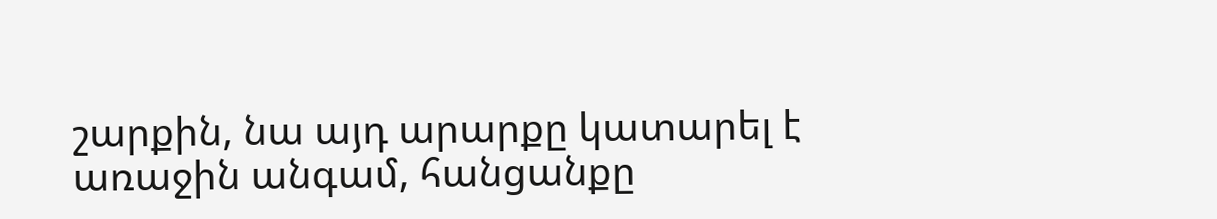շարքին, նա այդ արարքը կատարել է առաջին անգամ, հանցանքը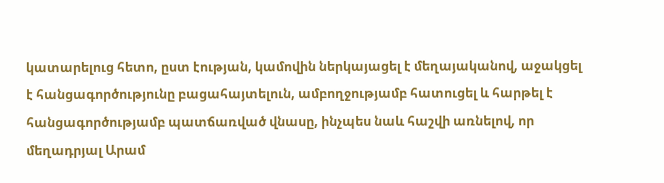կատարելուց հետո, ըստ էության, կամովին ներկայացել է մեղայականով, աջակցել է հանցագործությունը բացահայտելուն, ամբողջությամբ հատուցել և հարթել է հանցագործությամբ պատճառված վնասը, ինչպես նաև հաշվի առնելով, որ մեղադրյալ Արամ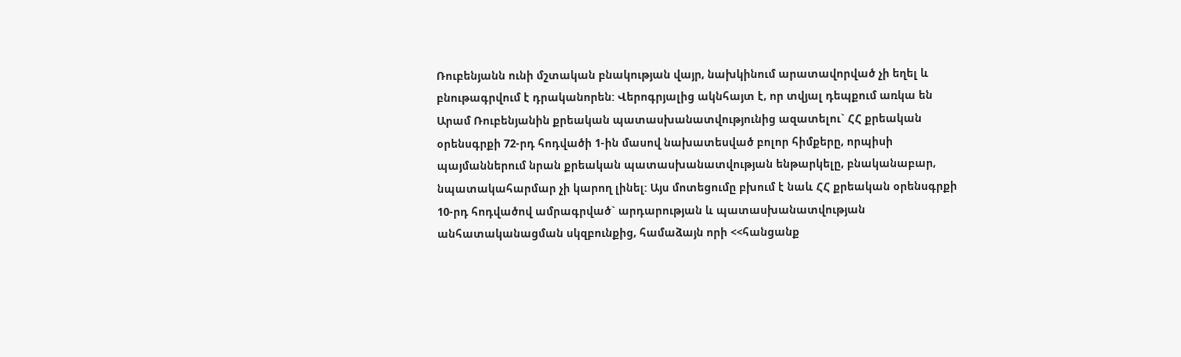Ռուբենյանն ունի մշտական բնակության վայր, նախկինում արատավորված չի եղել և բնութագրվում է դրականորեն: Վերոգրյալից ակնհայտ է, որ տվյալ դեպքում առկա են Արամ Ռուբենյանին քրեական պատասխանատվությունից ազատելու` ՀՀ քրեական օրենսգրքի 72-րդ հոդվածի 1-ին մասով նախատեսված բոլոր հիմքերը, որպիսի պայմաններում նրան քրեական պատասխանատվության ենթարկելը, բնականաբար, նպատակահարմար չի կարող լինել: Այս մոտեցումը բխում է նաև ՀՀ քրեական օրենսգրքի 10-րդ հոդվածով ամրագրված` արդարության և պատասխանատվության անհատականացման սկզբունքից, համաձայն որի <<հանցանք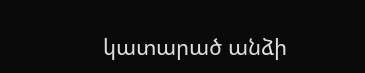կատարած անձի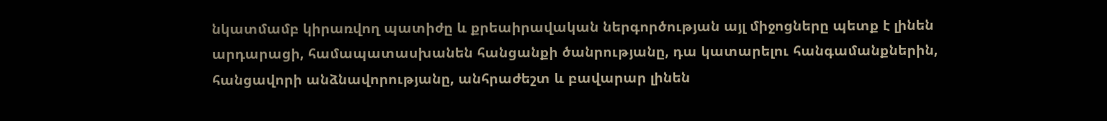նկատմամբ կիրառվող պատիժը և քրեաիրավական ներգործության այլ միջոցները պետք է լինեն արդարացի, համապատասխանեն հանցանքի ծանրությանը, դա կատարելու հանգամանքներին, հանցավորի անձնավորությանը, անհրաժեշտ և բավարար լինեն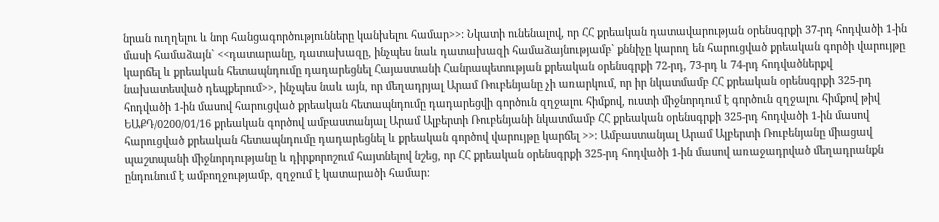նրան ուղղելու և նոր հանցագործությունները կանխելու համար>>: Նկատի ունենալով, որ ՀՀ քրեական դատավարության օրենսգրքի 37-րդ հոդվածի 1-ին մասի համաձայն` <<դատարանը, դատախազը, ինչպես նաև դատախազի համաձայնությամբ` քննիչը կարող են հարուցված քրեական գործի վարույթը կարճել և քրեական հետապնդումը դադարեցնել Հայաստանի Հանրապետության քրեական օրենսգրքի 72-րդ, 73-րդ և 74-րդ հոդվածներքվ նախատեսված դեպքերում>>, ինչպես նաև այն, որ մեղադրյալ Արամ Ռուբենյանը չի առարկում, որ իր նկատմամբ ՀՀ քրեական օրենսգրքի 325-րդ հոդվածի 1-ին մասով հարուցված քրեական հետապնդումը դադարեցվի գործուն զղջալու հիմքով, ուստի միջնորդում է գործուն զղջալու հիմքով թիվ ԵԱՔԴ/0200/01/16 քրեական գործով ամբաստանյալ Արամ Ալբերտի Ռուբենյանի նկատմամբ ՀՀ քրեական օրենսգրքի 325-րդ հոդվածի 1-ին մասով հարուցված քրեական հետապնդումը դադարեցնել և քրեական գործով վարույթը կարճել >>: Ամբաստանյալ Արամ Ալբերտի Ռուբենյանը միացավ պաշտպանի միջնորդությանը և դիրքորոշում հայտնելով նշեց, որ ՀՀ քրեական օրենսգրքի 325-րդ հոդվածի 1-ին մասով առաջադրված մեղադրանքն ընդունում է ամբողջությամբ, զղջում է կատարածի համար: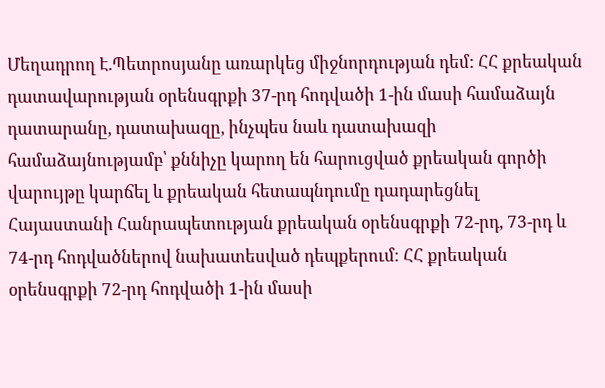Մեղադրող Է.Պետրոսյանը առարկեց միջնորդության դեմ: ՀՀ քրեական դատավարության օրենսգրքի 37-րդ հոդվածի 1-ին մասի համաձայն դատարանը, դատախազը, ինչպես նաև դատախազի համաձայնությամբ՝ քննիչը կարող են հարուցված քրեական գործի վարույթը կարճել և քրեական հետապնդումը դադարեցնել Հայաստանի Հանրապետության քրեական օրենսգրքի 72-րդ, 73-րդ և 74-րդ հոդվածներով նախատեսված դեպքերում։ ՀՀ քրեական օրենսգրքի 72-րդ հոդվածի 1-ին մասի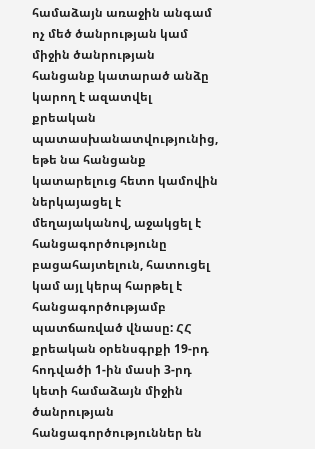համաձայն առաջին անգամ ոչ մեծ ծանրության կամ միջին ծանրության հանցանք կատարած անձը կարող է ազատվել քրեական պատասխանատվությունից, եթե նա հանցանք կատարելուց հետո կամովին ներկայացել է մեղայականով, աջակցել է հանցագործությունը բացահայտելուն, հատուցել կամ այլ կերպ հարթել է հանցագործությամբ պատճառված վնասը: ՀՀ քրեական օրենսգրքի 19-րդ հոդվածի 1-ին մասի 3-րդ կետի համաձայն միջին ծանրության հանցագործություններ են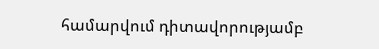համարվում դիտավորությամբ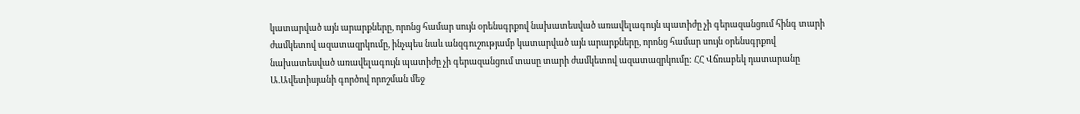կատարված այն արարքները, որոնց համար սույն օրենսգրքով նախատեսված առավելագույն պատիժը չի գերազանցում հինգ տարի ժամկետով ազատազրկումը, ինչպես նաև անզգուշությամբ կատարված այն արարքները, որոնց համար սույն օրենսգրքով նախատեսված առավելագույն պատիժը չի գերազանցում տասը տարի ժամկետով ազատազրկումը: ՀՀ Վճռաբեկ դատարանը Ա.Ավետիսյանի գործով որոշման մեջ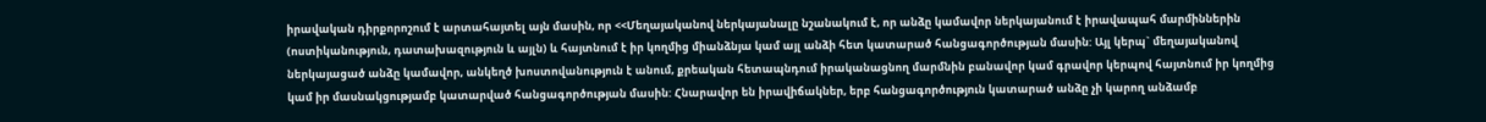իրավական դիրքորոշում է արտահայտել այն մասին, որ <<Մեղայականով ներկայանալը նշանակում է, որ անձը կամավոր ներկայանում է իրավապահ մարմիններին (ոստիկանություն, դատախազություն և այլն) և հայտնում է իր կողմից միանձնյա կամ այլ անձի հետ կատարած հանցագործության մասին: Այլ կերպ` մեղայականով ներկայացած անձը կամավոր, անկեղծ խոստովանություն է անում, քրեական հետապնդում իրականացնող մարմնին բանավոր կամ գրավոր կերպով հայտնում իր կողմից կամ իր մասնակցությամբ կատարված հանցագործության մասին: Հնարավոր են իրավիճակներ, երբ հանցագործություն կատարած անձը չի կարող անձամբ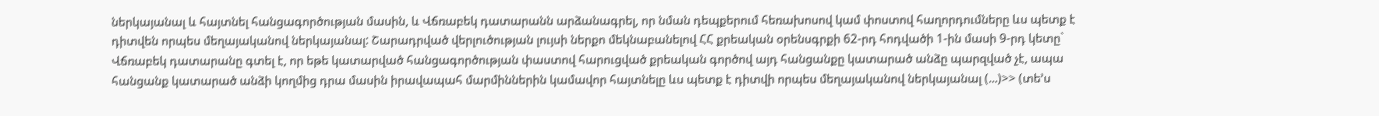ներկայանալ և հայտնել հանցագործության մասին, և Վճռաբեկ դատարանն արձանագրել, որ նման դեպքերում հեռախոսով կամ փոստով հաղորդումները ևս պետք է դիտվեն որպես մեղայականով ներկայանալ: Շարադրված վերլուծության լույսի ներքո մեկնաբանելով ՀՀ քրեական օրենսգրքի 62-րդ հոդվածի 1-ին մասի 9-րդ կետը` Վճռաբեկ դատարանը գտել է, որ եթե կատարված հանցագործության փաստով հարուցված քրեական գործով այդ հանցանքը կատարած անձը պարզված չէ, ապա հանցանք կատարած անձի կողմից դրա մասին իրավապահ մարմիններին կամավոր հայտնելը ևս պետք է դիտվի որպես մեղայականով ներկայանալ (...)>> (տե՚ս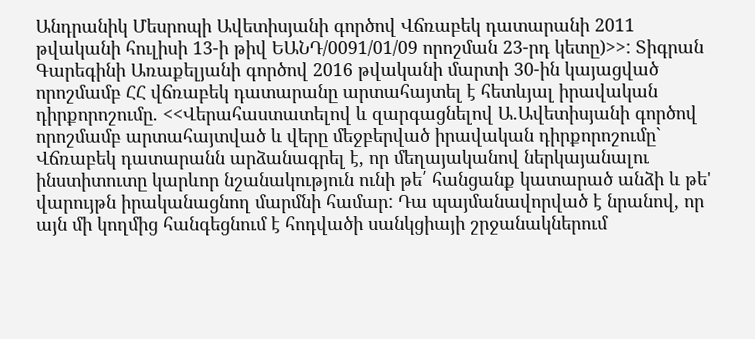Անդրանիկ Մեսրոպի Ավետիսյանի գործով Վճռաբեկ դատարանի 2011 թվականի հուլիսի 13-ի թիվ ԵԱՆԴ/0091/01/09 որոշման 23-րդ կետը)>>: Տիգրան Գարեգինի Առաքելյանի գործով 2016 թվականի մարտի 30-ին կայացված որոշմամբ ՀՀ վճռաբեկ դատարանը արտահայտել է հետևյալ իրավական դիրքորոշումը. <<Վերահաստատելով և զարգացնելով Ա.Ավետիսյանի գործով որոշմամբ արտահայտված և վերը մեջբերված իրավական դիրքորոշումը` Վճռաբեկ դատարանն արձանագրել է, որ մեղայականով ներկայանալու ինստիտուտը կարևոր նշանակություն ունի թե՛ հանցանք կատարած անձի և թե' վարույթն իրականացնող մարմնի համար: Դա պայմանավորված է նրանով, որ այն մի կողմից հանգեցնում է հոդվածի սանկցիայի շրջանակներում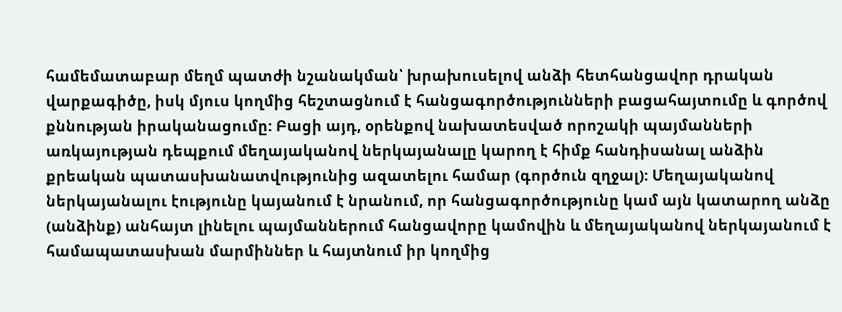համեմատաբար մեղմ պատժի նշանակման՝ խրախուսելով անձի հետհանցավոր դրական վարքագիծը, իսկ մյուս կողմից հեշտացնում է հանցագործությունների բացահայտումը և գործով քննության իրականացումը: Բացի այդ, օրենքով նախատեսված որոշակի պայմանների առկայության դեպքում մեղայականով ներկայանալը կարող է հիմք հանդիսանալ անձին քրեական պատասխանատվությունից ազատելու համար (գործուն զղջալ): Մեղայականով ներկայանալու էությունը կայանում է նրանում, որ հանցագործությունը կամ այն կատարող անձը (անձինք) անհայտ լինելու պայմաններում հանցավորը կամովին և մեղայականով ներկայանում է համապատասխան մարմիններ և հայտնում իր կողմից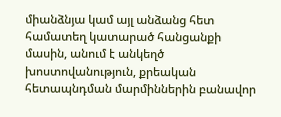միանձնյա կամ այլ անձանց հետ համատեղ կատարած հանցանքի մասին, անում է անկեղծ խոստովանություն, քրեական հետապնդման մարմիններին բանավոր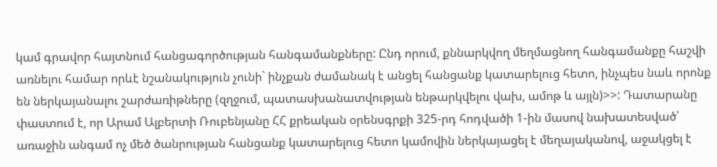կամ գրավոր հայտնում հանցագործության հանգամանքները: Ընդ որում, քննարկվող մեղմացնող հանգամանքը հաշվի առնելու համար որևէ նշանակություն չունի` ինչքան ժամանակ է անցել հանցանք կատարելուց հետո, ինչպես նաև որոնք են ներկայանալու շարժառիթները (զղջում, պատասխանատվության ենթարկվելու վախ, ամոթ և այլն)>>: Դատարանը փաստում է, որ Արամ Ալբերտի Ռուբենյանը ՀՀ քրեական օրենսգրքի 325-րդ հոդվածի 1-ին մասով նախատեսված՝ առաջին անգամ ոչ մեծ ծանրության հանցանք կատարելուց հետո կամովին ներկայացել է մեղայականով, աջակցել է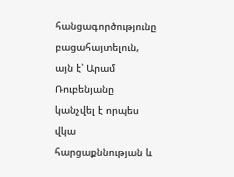հանցագործությունը բացահայտելուն, այն է՝ Արամ Ռուբենյանը կանչվել է որպես վկա հարցաքննության և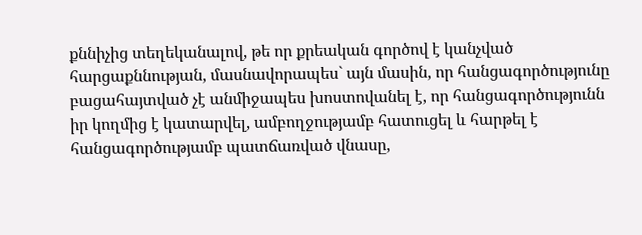քննիչից տեղեկանալով, թե որ քրեական գործով է կանչված հարցաքննության, մասնավորապես` այն մասին, որ հանցագործությունը բացահայտված չէ անմիջապես խոստովանել է, որ հանցագործությունն իր կողմից է կատարվել, ամբողջությամբ հատուցել և հարթել է հանցագործությամբ պատճառված վնասը,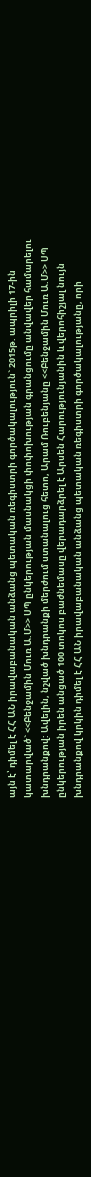այն է՝ դիմել է ՀՀ ԱՆ իրավաբանական անձանց պետական ռեգիստրի գործակալություն` 2015թ. ապրիլի 17-ին կատարված` <<Բենջամին Մուռ Ա.Մ>> ՍՊ ընկերության մասնակցի փոփոխության գրանցումը անվավեր համարելու խնդրանքով: Ավելին, նշված խնդրանքի մերժում ստանալուց հետո, Արամ Ռուբենյանը <<Բենջամին Մուռ Ա.Մ>> ՍՊ ընկերության իրեն անցած 100 տոկոս բաժնեմասը վերադարձրել է Արսեն Հարությունյանին և վերոհիշյալ նույն խնդրանքով կրկին դիմել է ՀՀ ԱՆ իրավաբանական անձանց պետական ռեգիստրի գործակալությանը, որի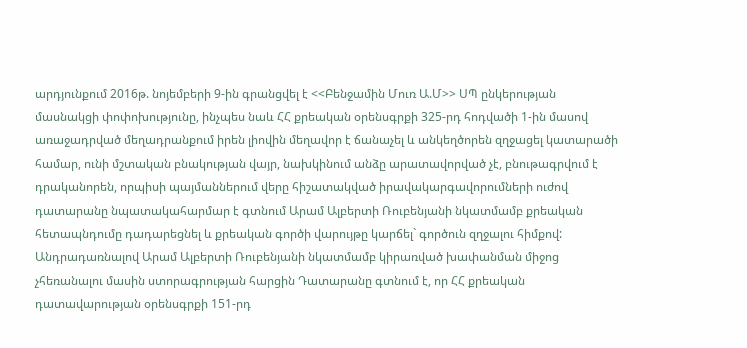արդյունքում 2016թ. նոյեմբերի 9-ին գրանցվել է <<Բենջամին Մուռ Ա.Մ>> ՍՊ ընկերության մասնակցի փոփոխությունը, ինչպես նաև ՀՀ քրեական օրենսգրքի 325-րդ հոդվածի 1-ին մասով առաջադրված մեղադրանքում իրեն լիովին մեղավոր է ճանաչել և անկեղծորեն զղջացել կատարածի համար, ունի մշտական բնակության վայր, նախկինում անձը արատավորված չէ, բնութագրվում է դրականորեն, որպիսի պայմաններում վերը հիշատակված իրավակարգավորումների ուժով դատարանը նպատակահարմար է գտնում Արամ Ալբերտի Ռուբենյանի նկատմամբ քրեական հետապնդումը դադարեցնել և քրեական գործի վարույթը կարճել` գործուն զղջալու հիմքով: Անդրադառնալով Արամ Ալբերտի Ռուբենյանի նկատմամբ կիրառված խափանման միջոց չհեռանալու մասին ստորագրության հարցին Դատարանը գտնում է, որ ՀՀ քրեական դատավարության օրենսգրքի 151-րդ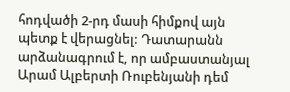հոդվածի 2-րդ մասի հիմքով այն պետք է վերացնել: Դատարանն արձանագրում է, որ ամբաստանյալ Արամ Ալբերտի Ռուբենյանի դեմ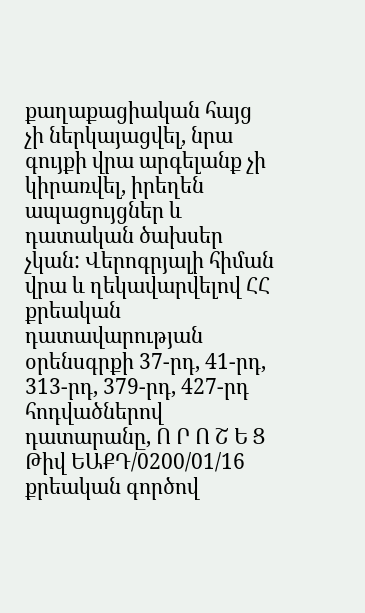քաղաքացիական հայց չի ներկայացվել, նրա գույքի վրա արգելանք չի կիրառվել, իրեղեն ապացույցներ և դատական ծախսեր չկան: Վերոգրյալի հիման վրա և ղեկավարվելով ՀՀ քրեական դատավարության օրենսգրքի 37-րդ, 41-րդ, 313-րդ, 379-րդ, 427-րդ հոդվածներով դատարանը, Ո Ր Ո Շ Ե Ց Թիվ ԵԱՔԴ/0200/01/16 քրեական գործով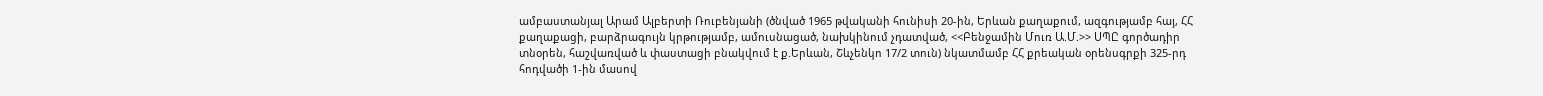ամբաստանյալ Արամ Ալբերտի Ռուբենյանի (ծնված 1965 թվականի հունիսի 20-ին, Երևան քաղաքում, ազգությամբ հայ, ՀՀ քաղաքացի, բարձրագույն կրթությամբ, ամուսնացած, նախկինում չդատված, <<Բենջամին Մուռ Ա.Մ.>> ՍՊԸ գործադիր տնօրեն, հաշվառված և փաստացի բնակվում է ք.Երևան, Շևչենկո 17/2 տուն) նկատմամբ ՀՀ քրեական օրենսգրքի 325-րդ հոդվածի 1-ին մասով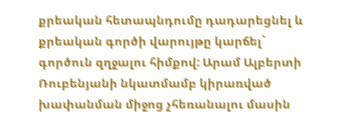քրեական հետապնդումը դադարեցնել և քրեական գործի վարույթը կարճել` գործուն զղջալու հիմքով: Արամ Ալբերտի Ռուբենյանի նկատմամբ կիրառված խափանման միջոց չհեռանալու մասին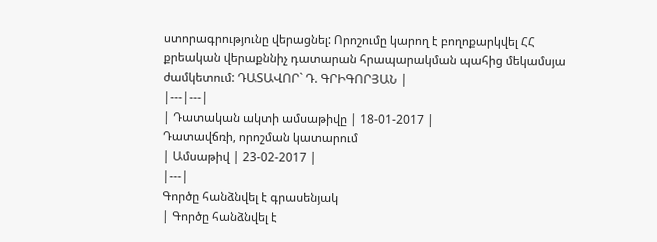ստորագրությունը վերացնել: Որոշումը կարող է բողոքարկվել ՀՀ քրեական վերաքննիչ դատարան հրապարակման պահից մեկամսյա ժամկետում: ԴԱՏԱՎՈՐ` Դ. ԳՐԻԳՈՐՅԱՆ |
|---|---|
| Դատական ակտի ամսաթիվը | 18-01-2017 |
Դատավճռի, որոշման կատարում
| Ամսաթիվ | 23-02-2017 |
|---|
Գործը հանձնվել է գրասենյակ
| Գործը հանձնվել է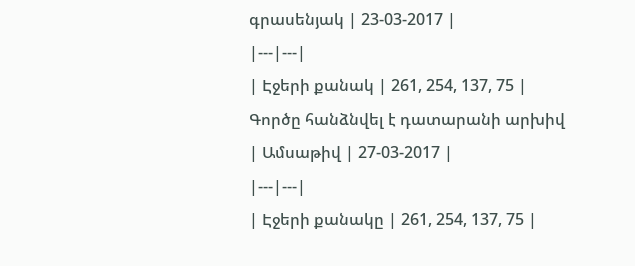գրասենյակ | 23-03-2017 |
|---|---|
| Էջերի քանակ | 261, 254, 137, 75 |
Գործը հանձնվել է դատարանի արխիվ
| Ամսաթիվ | 27-03-2017 |
|---|---|
| Էջերի քանակը | 261, 254, 137, 75 |